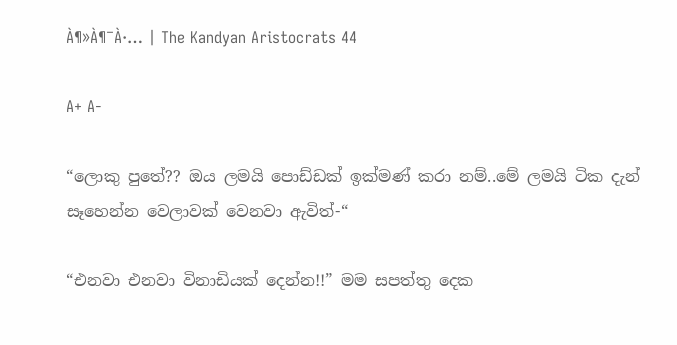À¶»À¶¯À·… | The Kandyan Aristocrats 44

A+ A-

“ලොකු පුතේ?? ඔය ලමයි පොඩ්ඩක් ඉක්මණ් කරා නම්..මේ ලමයි ටික දැන් සෑහෙන්න වෙලාවක් වෙනවා ඇවිත්-“

“එනවා එනවා විනාඩියක් දෙන්න!!” මම සපත්තු දෙක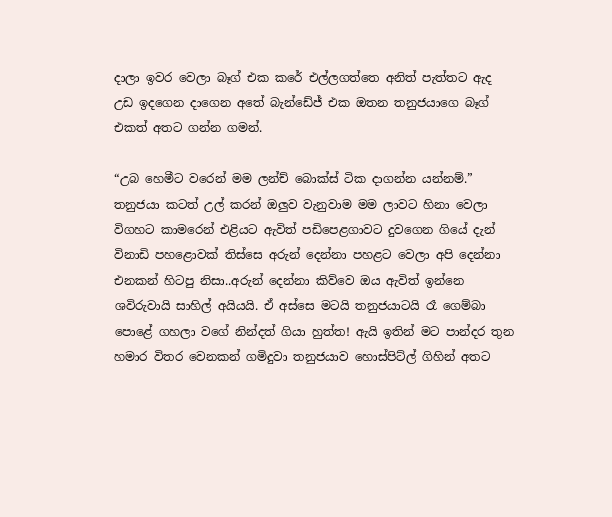දාලා ඉවර වෙලා බෑග් එක කරේ එල්ලගත්තෙ අනිත් පැත්තට ඇද උඩ ඉදගෙන දාගෙන අතේ බැන්ඩේජ් එක ඔතන තනුජයාගෙ බෑග් එකත් අතට ගන්න ගමන්.

“උබ හෙමීට වරෙන් මම ලන්ච් බොක්ස් ටික දාගන්න යන්නම්.” තනුජයා කටත් උල් කරන් ඔලුව වැනුවාම මම ලාවට හිනා වෙලා විගහට කාමරෙන් එළියට ඇවිත් පඩිපෙළගාවට දුවගෙන ගියේ දැන් විනාඩි පහළොවක් තිස්සෙ අරුන් දෙන්නා පහළට වෙලා අපි දෙන්නා එනකන් හිටපු නිසා..අරුන් දෙන්නා කිව්වෙ ඔය ඇවිත් ඉන්නෙ ශවිරුවායි සාහිල් අයියයි. ඒ අස්සෙ මටයි තනුජයාටයි රෑ ගෙම්බා පොළේ ගහලා වගේ නින්දත් ගියා හුත්ත! ඇයි ඉතින් මට පාන්දර තුන හමාර විතර වෙනකන් ගමිදුවා තනුජයාව හොස්පිට්ල් ගිහින් අතට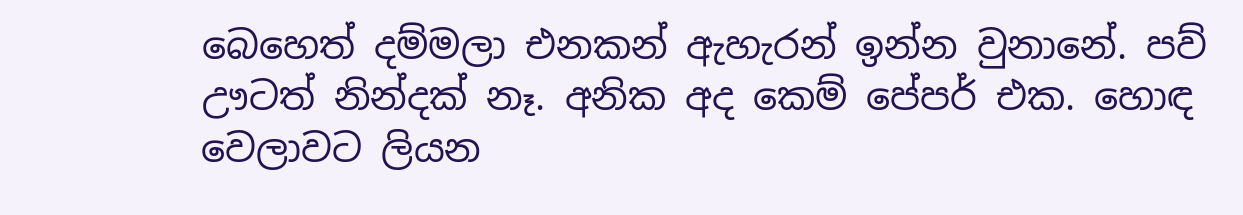බෙහෙත් දම්මලා එනකන් ඇහැරන් ඉන්න වුනානේ. පව් ඌටත් නින්දක් නෑ. අනික අද කෙම් පේපර් එක. හොඳ වෙලාවට ලියන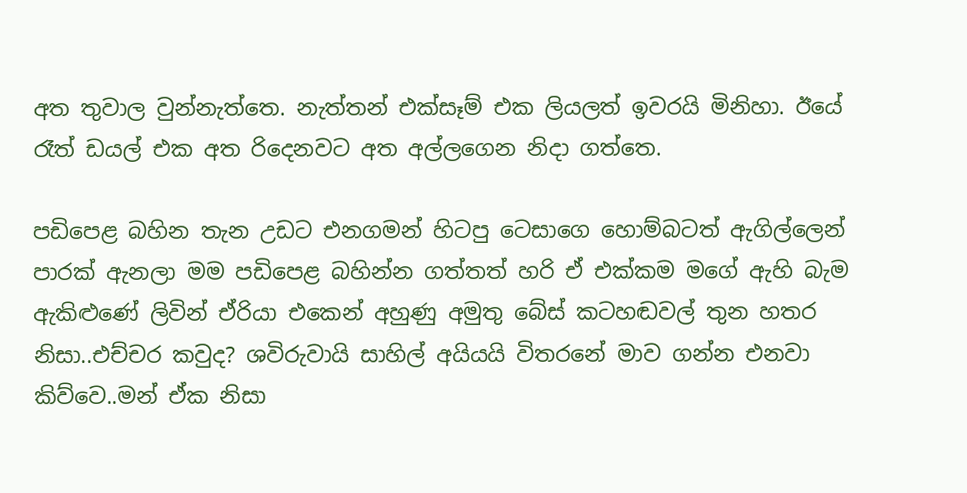අත තුවාල වුන්නැත්තෙ. නැත්තන් එක්සෑම් එක ලියලත් ඉවරයි මිනිහා. ඊයේ රෑත් ඩයල් එක අත රිදෙනවට අත අල්ලගෙන නිදා ගත්තෙ.

පඩිපෙළ බහින තැන උඩට එනගමන් හිටපු ටෙසාගෙ හොම්බටත් ඇගිල්ලෙන් පාරක් ඇනලා මම පඩිපෙළ බහින්න ගත්තත් හරි ඒ එක්කම මගේ ඇහි බැම ඇකිළුණේ ලිවින් ඒරියා එකෙන් අහුණු අමුතු බේස් කටහඬවල් තුන හතර නිසා..එච්චර කවුද? ශවිරුවායි සාහිල් අයියයි විතරනේ මාව ගන්න එනවා කිව්වෙ..මන් ඒක නිසා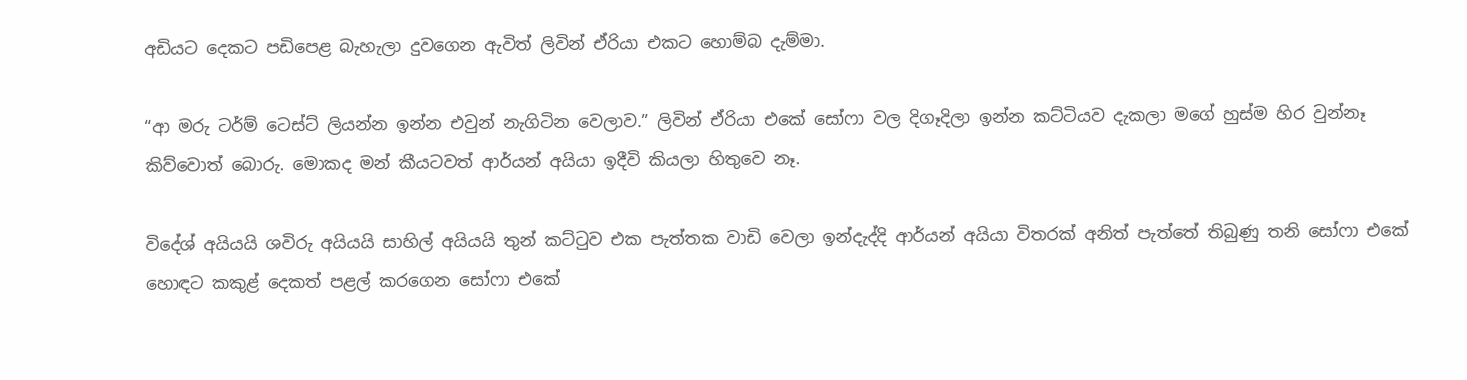අඩියට දෙකට පඩිපෙළ බැහැලා දුවගෙන ඇවිත් ලිවින් ඒරියා එකට හොම්බ දැම්මා.

“ආ මරු ටර්ම් ටෙස්ට් ලියන්න ඉන්න එවුන් නැගිටින වෙලාව.” ලිවින් ඒරියා එකේ සෝෆා වල දිගෑදිලා ඉන්න කට්ටියව දැකලා මගේ හුස්ම හිර වුන්නෑ කිව්වොත් බොරු. මොකද මන් කීයටවත් ආර්යන් අයියා ඉදීවි කියලා හිතුවෙ නෑ.

විදේශ් අයියයි ශවිරු අයියයි සාහිල් අයියයි තුන් කට්ටුව එක පැත්තක වාඩි වෙලා ඉන්දැද්දි ආර්යන් අයියා විතරක් අනිත් පැත්තේ තිබුණු තනි සෝෆා එකේ හොඳට කකුළ් දෙකත් පළල් කරගෙන සෝෆා එකේ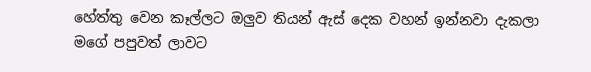හේත්තු වෙන කෑල්ලට ඔලුව තියන් ඇස් දෙක වහන් ඉන්නවා දැකලා මගේ පපුවත් ලාවට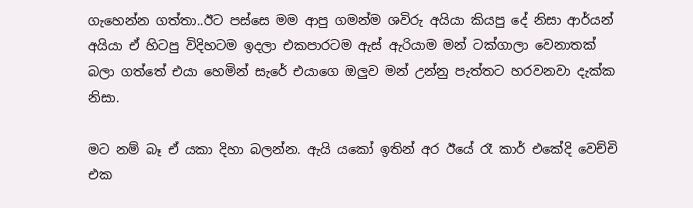ගැහෙන්න ගත්තා..ඊට පස්සෙ මම ආපු ගමන්ම ශවිරු අයියා කියපු දේ නිසා ආර්යන් අයියා ඒ හිටපු විදිහටම ඉදලා එකපාරටම ඇස් ඇරියාම මන් ටක්ගාලා වෙනාතක් බලා ගත්තේ එයා හෙමින් සැරේ එයාගෙ ඔලුව මන් උන්නු පැත්තට හරවනවා දැක්ක නිසා.

මට නම් බෑ ඒ යකා දිහා බලන්න. ඇයි යකෝ ඉතින් අර ඊයේ රෑ කාර් එකේදි වෙච්චි එක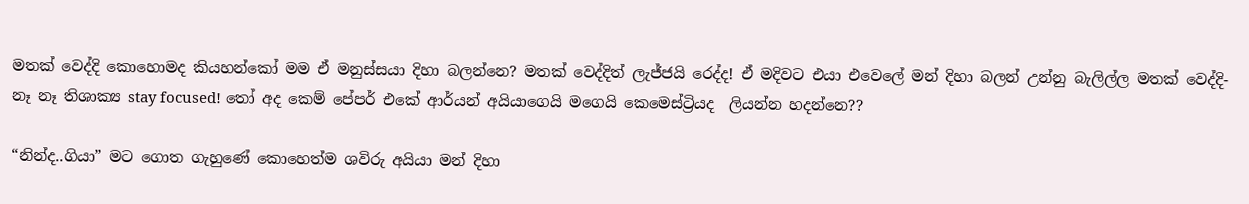මතක් වෙද්දි කොහොමද කියහන්කෝ මම ඒ මනුස්සයා දිහා බලන්නෙ? මතක් වෙද්දිත් ලැජ්ජයි රෙද්ද! ඒ මදිවට එයා එවෙලේ මන් දිහා බලන් උන්නු බැලිල්ල මතක් වෙද්දි- නෑ නෑ තිශාක්‍ය stay focused! තෝ අද කෙම් පේපර් එකේ ආර්යන් අයියාගෙයි මගෙයි කෙමෙස්ට්‍රියද  ලියන්න හදන්නෙ??

“නින්ද..ගියා” මට ගොත ගැහුණේ කොහෙත්ම ශවිරු අයියා මන් දිහා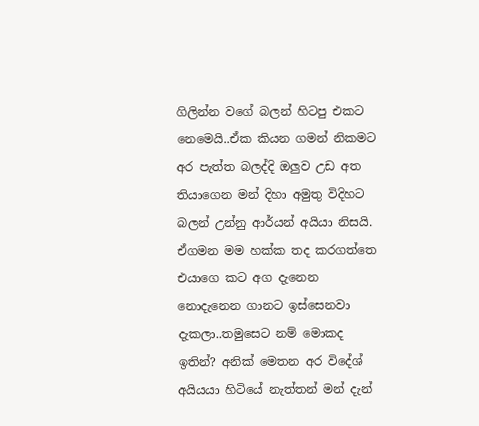ගිලින්න වගේ බලන් හිටපු එකට නෙමෙයි..ඒක කියන ගමන් නිකමට අර පැත්ත බලද්දි ඔලුව උඩ අත තියාගෙන මන් දිහා අමුතු විදිහට බලන් උන්නු ආර්යන් අයියා නිසයි. ඒගමන මම හක්ක තද කරගත්තෙ එයාගෙ කට අග දැනෙන නොදැනෙන ගානට ඉස්සෙනවා දැකලා..තමුසෙට නම් මොකද ඉතින්? අනික් මෙතන අර විදේශ් අයියයා හිටියේ නැත්තන් මන් දැන්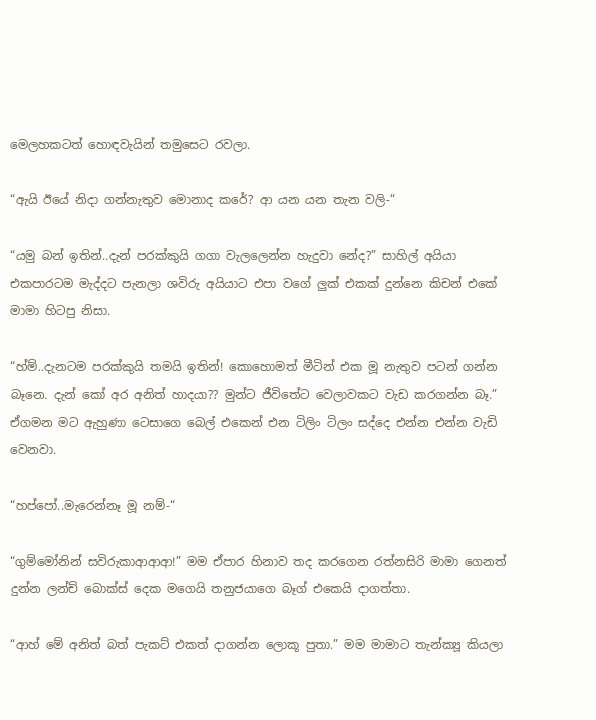මෙලහකටත් හොඳවැයින් තමුසෙට රවලා.

“ඇයි ඊයේ නිදා ගන්නැතුව මොනාද කරේ? ආ යන යන තැන වලි-“

“යමු බන් ඉතින්..දැන් පරක්කුයි ගගා වැලලෙන්න හැදුවා නේද?” සාහිල් අයියා එකපාරටම මැද්දට පැනලා ශවිරු අයියාට එපා වගේ ලුක් එකක් දුන්නෙ කිචන් එකේ මාමා හිටපු නිසා.

“හ්ම්..දැනටම පරක්කුයි තමයි ඉතින්! කොහොමත් මීටින් එක මූ නැතුව පටන් ගන්න බෑනෙ. දැන් කෝ අර අනිත් හාදයා?? මුන්ට ජීවිතේට වෙලාවකට වැඩ කරගන්න බෑ.” ඒගමන මට ඇහුණා ටෙසාගෙ බෙල් එකෙන් එන ටිලිං ටිලං සද්දෙ එන්න එන්න වැඩි වෙනවා.

“හප්පෝ..මැරෙන්නෑ මූ නම්-“

“ගුම්මෝනින් සවිරුකාආආආ!” මම ඒපාර හිනාව තද කරගෙන රත්නසිරි මාමා ගෙනත් දුන්න ලන්ච් බොක්ස් දෙක මගෙයි තනුජයාගෙ බෑග් එකෙයි දාගත්තා.

“ආහ් මේ අනිත් බත් පැකට් එකත් දාගන්න ලොකූ පුතා.” මම මාමාට තැන්ක්‍යූ කියලා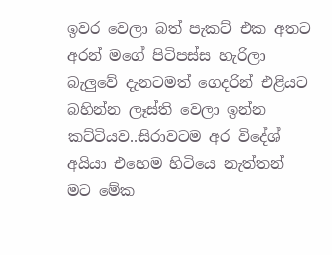ඉවර වෙලා බත් පැකට් එක අතට අරන් මගේ පිටිපස්ස හැරිලා බැලුවේ දැනටමත් ගෙදරින් එළියට බහින්න ලෑස්ති වෙලා ඉන්න කට්ටියව..සිරාවටම අර විදේශ් අයියා එහෙම හිටියෙ නැත්තන් මට මේක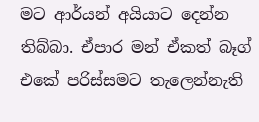මට ආර්යන් අයියාට දෙන්න තිබ්බා. ඒපාර මන් ඒකත් බෑග් එකේ පරිස්සමට තැලෙන්නැති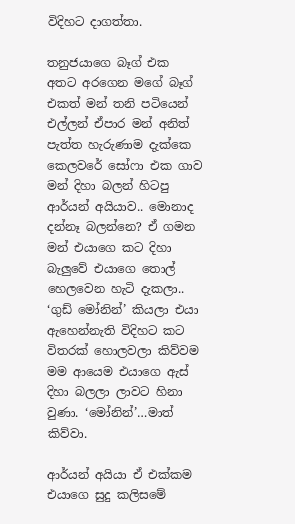විදිහට දාගත්තා.

තනුජයාගෙ බෑග් එක අතට අරගෙන මගේ බෑග් එකත් මන් තනි පටියෙන් එල්ලන් ඒපාර මන් අනිත් පැත්ත හැරුණාම දැක්කෙ කෙලවරේ සෝෆා එක ගාව මන් දිහා බලන් හිටපු ආර්යන් අයියාව.. මොනාද දන්නෑ බලන්නෙ? ඒ ගමන මන් එයාගෙ කට දිහා බැලුවේ එයාගෙ තොල් හෙලවෙන හැටි දැකලා.. ‘ගුඩ් මෝනින්’ කියලා එයා ඇහෙන්නැති විදිහට කට විතරක් හොලවලා කිව්වම මම ආයෙම එයාගෙ ඇස් දිහා බලලා ලාවට හිනා වුණා. ‘මෝනින්’…මාත් කිව්වා.

ආර්යන් අයියා ඒ එක්කම එයාගෙ සුදු කලිසමේ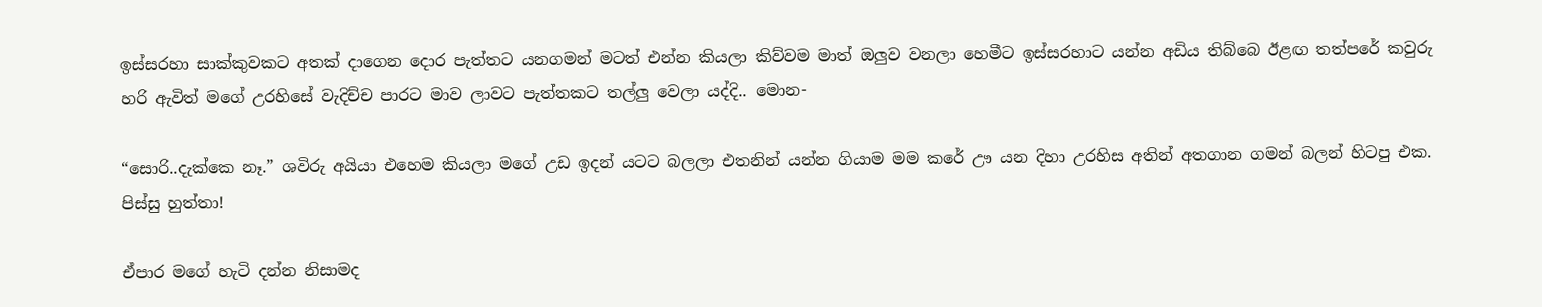ඉස්සරහා සාක්කුවකට අතක් දාගෙන දොර පැත්තට යනගමන් මටත් එන්න කියලා කිව්වම මාත් ඔලුව වනලා හෙමීට ඉස්සරහාට යන්න අඩිය තිබ්බෙ ඊළඟ තත්පරේ කවුරු හරි ඇවිත් මගේ උරහිසේ වැදිච්ච පාරට මාව ලාවට පැත්තකට තල්ලු වෙලා යද්දි.. මොන-

“සොරි..දැක්කෙ නෑ.” ශවිරු අයියා එහෙම කියලා මගේ උඩ ඉදන් යටට බලලා එතනින් යන්න ගියාම මම කරේ ඌ යන දිහා උරහිස අතින් අතගාන ගමන් බලන් හිටපු එක. පිස්සු හුත්තා!

ඒපාර මගේ හැටි දන්න නිසාමද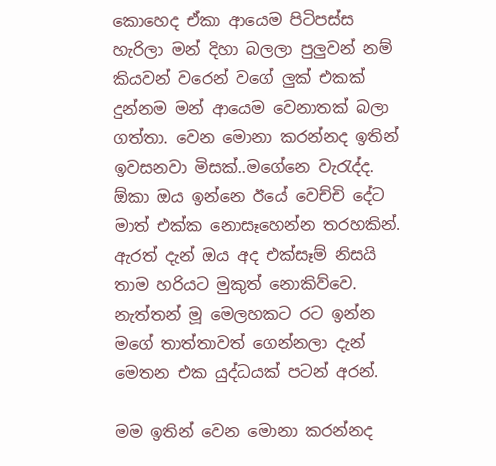කොහෙද ඒකා ආයෙම පිටිපස්ස හැරිලා මන් දිහා බලලා පුලුවන් නම් කියවන් වරෙන් වගේ ලුක් එකක් දුන්නම මන් ආයෙම වෙනාතක් බලා ගත්තා. වෙන මොනා කරන්නද ඉතින් ඉවසනවා මිසක්..මගේනෙ වැරැද්ද. ඕකා ඔය ඉන්නෙ ඊයේ වෙච්චි දේට මාත් එක්ක නොසෑහෙන්න තරහකින්. ඇරත් දැන් ඔය අද එක්සෑම් නිසයි තාම හරියට මුකුත් නොකිව්වෙ. නැත්තන් මූ මෙලහකට රට ඉන්න මගේ තාත්තාවත් ගෙන්නලා දැන් මෙතන එක යුද්ධයක් පටන් අරන්.

මම ඉතින් වෙන මොනා කරන්නද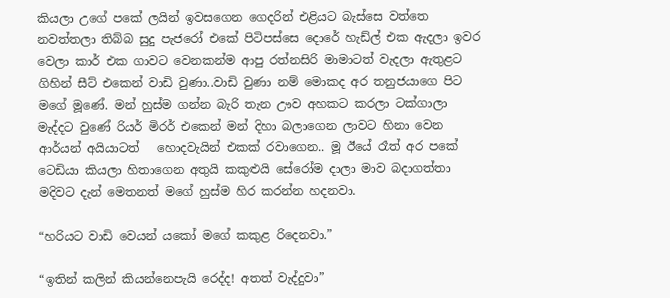කියලා උගේ පකේ ලයින් ඉවසගෙන ගෙදරින් එළියට බැස්සෙ වත්තෙ නවත්තලා තිබ්බ සුදු පැජරෝ එකේ පිටිපස්සෙ දොරේ හැඩ්ල් එක ඇදලා ඉවර වෙලා කාර් එක ගාවට වෙනකන්ම ආපු රත්නසිරි මාමාටත් වැදලා ඇතුළට ගිහින් සීට් එකෙන් වාඩි වුණා..වාඩි වුණා නම් මොකද අර තනුජයාගෙ පිට මගේ මූණේ. මන් හුස්ම ගන්න බැරි තැන ඌව අහකට කරලා ටක්ගාලා මැද්දට වුණේ රියර් මිරර් එකෙන් මන් දිහා බලාගෙන ලාවට හිනා වෙන ආර්යන් අයියාටත්   හොදවැයින් එකක් රවාගෙන.. මූ ඊයේ රෑත් අර පකේ ටෙඩියා කියලා හිතාගෙන අතුයි කකුළුයි සේරෝම දාලා මාව බදාගත්තා මදිවට දැන් මෙතනත් මගේ හුස්ම හිර කරන්න හදනවා.

“හරියට වාඩි වෙයන් යකෝ මගේ කකුළ රිදෙනවා.”

“ඉතින් කලින් කියන්නෙපැයි රෙද්ද! අතත් වැද්දුවා”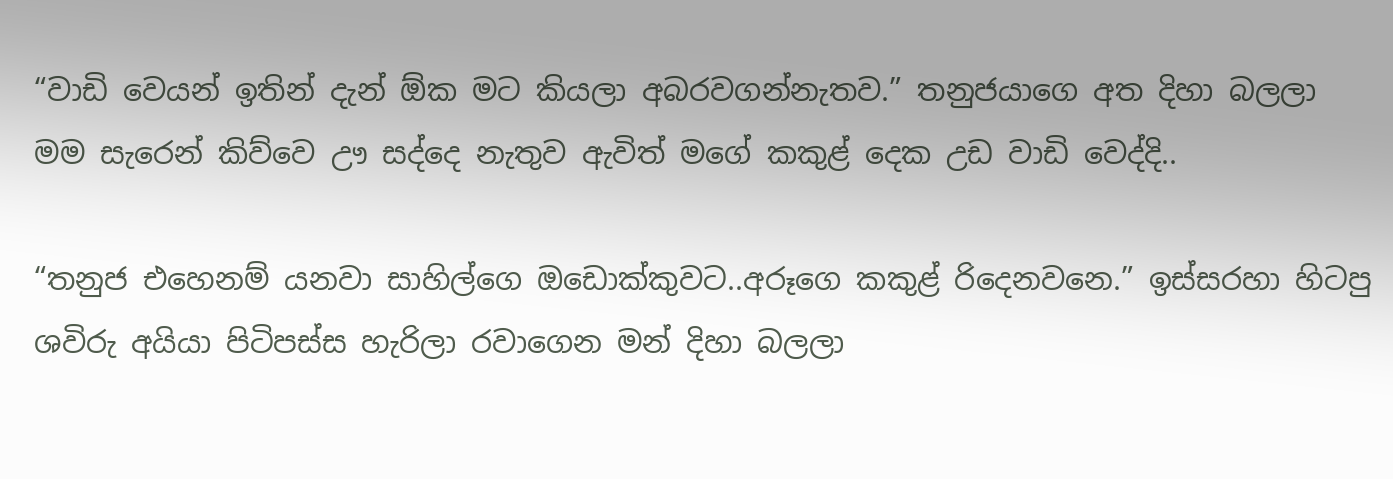“වාඩි වෙයන් ඉතින් දැන් ඕක මට කියලා අබරවගන්නැතව.” තනුජයාගෙ අත දිහා බලලා මම සැරෙන් කිව්වෙ ඌ සද්දෙ නැතුව ඇවිත් මගේ කකුළ් දෙක උඩ වාඩි වෙද්දි..

“තනුජ එහෙනම් යනවා සාහිල්ගෙ ඔඩොක්කුවට..අරූගෙ කකුළ් රිදෙනවනෙ.” ඉස්සරහා හිටපු ශවිරු අයියා පිටිපස්ස හැරිලා රවාගෙන මන් දිහා බලලා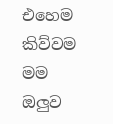එහෙම කිව්වම මම ඔලුව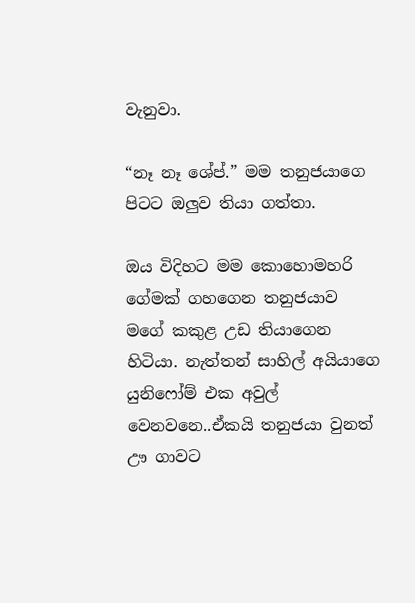වැනුවා.

“නෑ නෑ ශේප්.” මම තනුජයාගෙ පිටට ඔලුව තියා ගත්තා.

ඔය විදිහට මම කොහොමහරි ගේමක් ගහගෙන තනුජයාව මගේ කකුළ උඩ තියාගෙන හිටියා. නැත්තන් සාහිල් අයියාගෙ යුනිෆෝම් එක අවුල් වෙනවනෙ..ඒකයි තනුජයා වුනත් ඌ ගාවට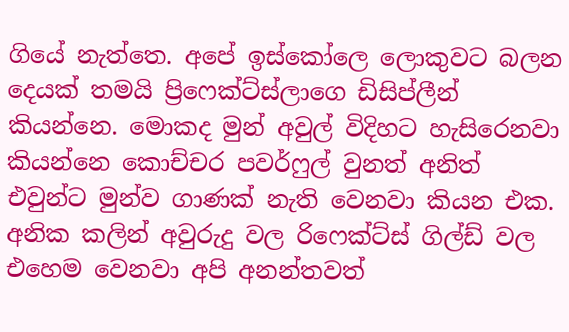ගියේ නැත්තෙ. අපේ ඉස්කෝලෙ ලොකුවට බලන දෙයක් තමයි ප්‍රිෆෙක්ට්ස්ලාගෙ ඩිසිප්ලීන් කියන්නෙ. මොකද මුන් අවුල් විදිහට හැසිරෙනවා කියන්නෙ කොච්චර පවර්ෆුල් වුනත් අනිත් එවුන්ට මුන්ව ගාණක් නැති වෙනවා කියන එක. අනික කලින් අවුරුදු වල රිෆෙක්ට්ස් ගිල්ඩ් වල එහෙම වෙනවා අපි අනන්තවත්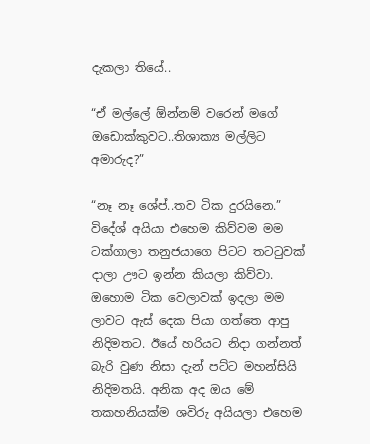දැකලා තියේ..

“ඒ මල්ලේ ඕන්නම් වරෙන් මගේ ඔඩොක්කුවට..තිශාක්‍ය මල්ලිට අමාරුද?”

“නෑ නෑ ශේප්..තව ටික දුරයිනෙ.” විදේශ් අයියා එහෙම කිව්වම මම ටක්ගාලා තනුජයාගෙ පිටට තටටුවක් දාලා ඌට ඉන්න කියලා කිව්වා. ඔහොම ටික වෙලාවක් ඉදලා මම ලාවට ඇස් දෙක පියා ගත්තෙ ආපු නිදිමතට. ඊයේ හරියට නිදා ගන්නත් බැරි වුණ නිසා දැන් පට්ට මහන්සියි නිදිමතයි. අනික අද ඔය මේ තකහනියක්ම ශවිරු අයියලා එහෙම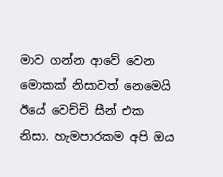මාව ගන්න ආවේ වෙන මොකක් නිසාවත් නෙමෙයි ඊයේ වෙච්චි සීන් එක නිසා. හැමපාරකම අපි ඔය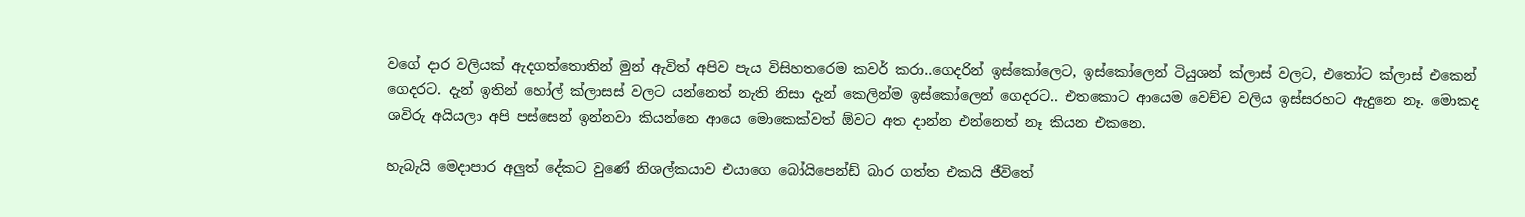වගේ දාර වලියක් ඇදගත්තොතින් මුන් ඇවිත් අපිව පැය විසිහතරෙම කවර් කරා..ගෙදරින් ඉස්කෝලෙට, ඉස්කෝලෙන් ටියුශන් ක්ලාස් වලට, එතෝට ක්ලාස් එකෙන් ගෙදරට. දැන් ඉතින් හෝල් ක්ලාසස් වලට යන්නෙත් නැති නිසා දැන් කෙලින්ම ඉස්කෝලෙන් ගෙදරට.. එතකොට ආයෙම වෙච්ච වලිය ඉස්සරහට ඇදුනෙ නෑ. මොකද ශවිරු අයියලා අපි පස්සෙන් ඉන්නවා කියන්නෙ ආයෙ මොකෙක්වත් ඕවට අත දාන්න එන්නෙත් නෑ කියන එකනෙ.

හැබැයි මෙදාපාර අලුත් දේකට වුණේ නිශල්කයාව එයාගෙ බෝයිපෙන්ඩ් බාර ගත්ත එකයි ජීවිතේ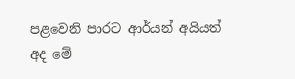පළවෙනි පාරට ආර්යන් අයියත් අද මේ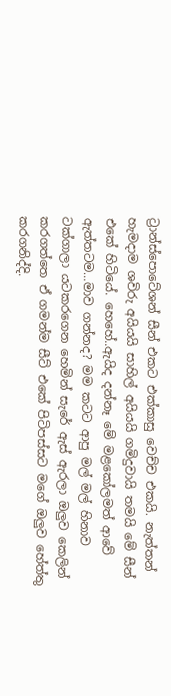ට්‍රාන්ස්පොටේශන් සීන් එකට එක්කාසු වෙච්ච එකයි. නැත්තන් හැමදාම ශවිරු අයියයි සාහිල් අයියයි ගමිදුවායි තමයි මේ සීන් එකේ හිටියේ. හෙහේ..ඇයිද දන්නෑ මේ මළකෝලමත් ආවේ ඇත්තටම…මාව ගන්නද? මම කටට ආපු මල් මල් හිනාව ටක්ගාලා යටකරගෙන හෙමින් සැරේ ඇස් ඇරලා ඔලුව කෙලින් කරගත්තෙ ඒ ගමන්ම සීට් එකේ පිටිපස්සට මගේ ඔලුව හේත්තු කරගනිද්දි.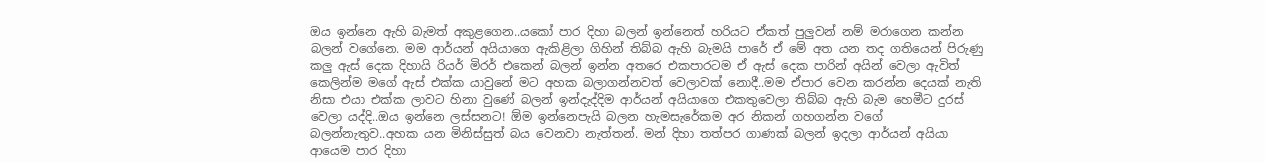ඔය ඉන්නෙ ඇහි බැමත් අකුළගෙන..යකෝ පාර දිහා බලන් ඉන්නෙත් හරියට ඒකත් පුලුවන් නම් මරාගෙන කන්න බලන් වගේනෙ. මම ආර්යන් අයියාගෙ ඇකිළිලා ගිහින් තිබ්බ ඇහි බැමයි පාරේ ඒ මේ අත යන තද ගතියෙන් පිරුණු කලු ඇස් දෙක දිහායි රියර් මිරර් එකෙන් බලන් ඉන්න අතරෙ එකපාරටම ඒ ඇස් දෙක පාරින් අයින් වෙලා ඇවිත් කෙලින්ම මගේ ඇස් එක්ක යාවුනේ මට අහක බලාගන්නවත් වෙලාවක් නොදී..මම ඒපාර වෙන කරන්න දෙයක් නැති නිසා එයා එක්ක ලාවට හිනා වුණේ බලන් ඉන්දැද්දිම ආර්යන් අයියාගෙ එකතුවෙලා තිබ්බ ඇහි බැම හෙමීට දුරස් වෙලා යද්දි..ඔය ඉන්නෙ ලස්සනට! ඕම ඉන්නෙපැයි බලන හැමසැරේකම අර නිකන් ගහගන්න වගේ  බලන්නැතුව..අහක යන මිනිස්සුත් බය වෙනවා නැත්තන්. මන් දිහා තත්පර ගාණක් බලන් ඉදලා ආර්යන් අයියා ආයෙම පාර දිහා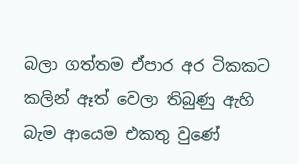බලා ගත්තම ඒපාර අර ටිකකට කලින් ඈත් වෙලා තිබුණු ඇහි බැම ආයෙම එකතු වුණේ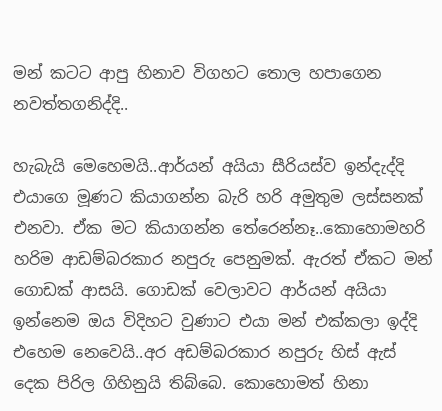මන් කටට ආපු හිනාව විගහට තොල හපාගෙන නවත්තගනිද්දි..

හැබැයි මෙහෙමයි..ආර්යන් අයියා සීරියස්ව ඉන්දැද්දි එයාගෙ මූණට කියාගන්න බැරි හරි අමුතුම ලස්සනක් එනවා. ඒක මට කියාගන්න තේරෙන්නෑ..කොහොමහරි හරිම ආඩම්බරකාර නපුරු පෙනුමක්. ඇරත් ඒකට මන් ගොඩක් ආසයි. ගොඩක් වෙලාවට ආර්යන් අයියා ඉන්නෙම ඔය විදිහට වුණාට එයා මන් එක්කලා ඉද්දි එහෙම නෙවෙයි..අර අඩම්බරකාර නපුරු හිස් ඇස් දෙක පිරිල ගිහිනුයි තිබ්බෙ. කොහොමත් හිනා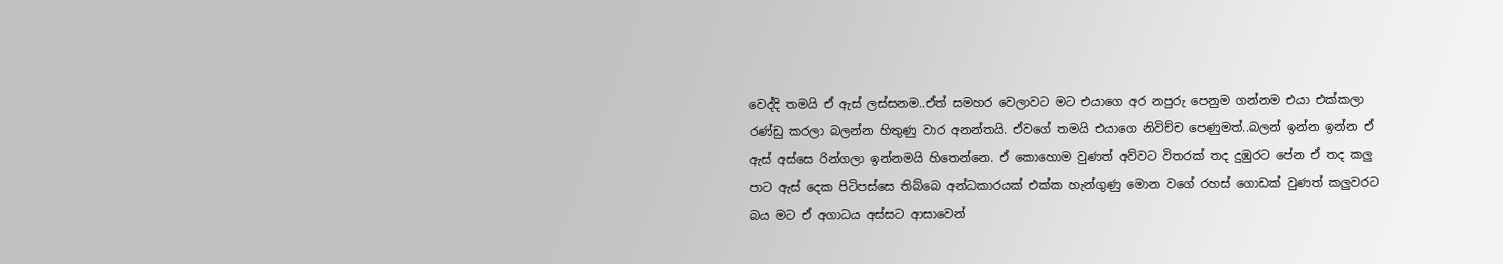වෙද්දි තමයි ඒ ඇස් ලස්සනම..ඒත් සමහර වෙලාවට මට එයාගෙ අර නපුරු පෙනුම ගන්නම එයා එක්කලා රණ්ඩු කරලා බලන්න හිතුණු වාර අනන්තයි. ඒවගේ තමයි එයාගෙ නිවිච්ච පෙණුමත්..බලන් ඉන්න ඉන්න ඒ ඇස් අස්සෙ රින්ගලා ඉන්නමයි හිතෙන්නෙ. ඒ කොහොම වුණත් අව්වට විතරක් තද දුඹුරට පේන ඒ තද කලු පාට ඇස් දෙක පිටිපස්සෙ තිබ්බෙ අන්ධකාරයක් එක්ක හැන්ගුණු මොන වගේ රහස් ගොඩක් වුණත් කලුවරට බය මට ඒ අගාධය අස්සට ආසාවෙන්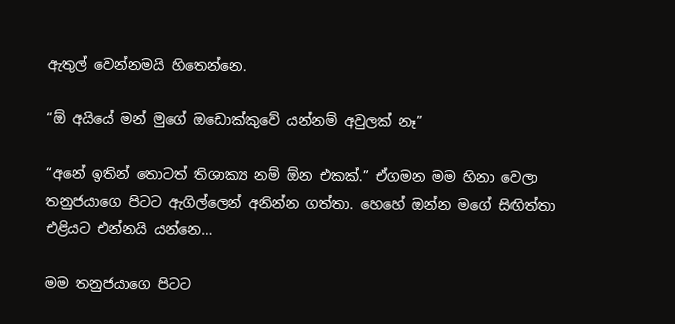ඇතුල් වෙන්නමයි හිතෙන්නෙ.

“ඕ අයියේ මන් මුගේ ඔඩොක්කුවේ යන්නම් අවුලක් නෑ”

“අනේ ඉතින් තොටත් තිශාක්‍ය නම් ඕන එකක්.” ඒගමන මම හිනා වෙලා තනුජයාගෙ පිටට ඇගිල්ලෙන් අනින්න ගත්තා. හෙහේ ඔන්න මගේ සිඟිත්තා එළියට එන්නයි යන්නෙ…

මම තනුජයාගෙ පිටට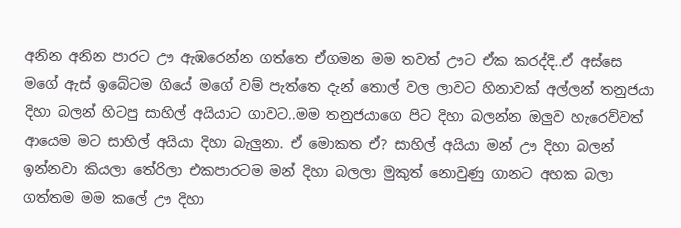අනින අනින පාරට ඌ ඇඹරෙන්න ගත්තෙ ඒගමන මම තවත් ඌට ඒක කරද්දි..ඒ අස්සෙ මගේ ඇස් ඉබේටම ගියේ මගේ වම් පැත්තෙ දැන් තොල් වල ලාවට හිනාවක් අල්ලන් තනුජයා දිහා බලන් හිටපු සාහිල් අයියාට ගාවට..මම තනුජයාගෙ පිට දිහා බලන්න ඔලුව හැරෙව්වත් ආයෙම මට සාහිල් අයියා දිහා බැලුනා. ඒ මොකත ඒ? සාහිල් අයියා මන් ඌ දිහා බලන් ඉන්නවා කියලා තේරිලා එකපාරටම මන් දිහා බලලා මුකුත් නොවුණු ගානට අහක බලා ගත්තම මම කලේ ඌ දිහා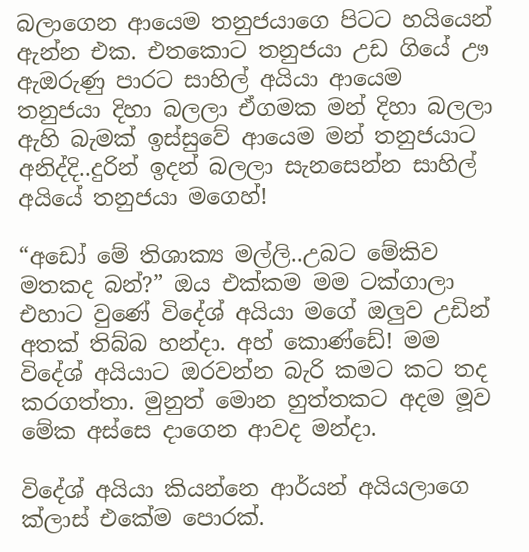බලාගෙන ආයෙම තනුජයාගෙ පිටට හයියෙන් ඇන්න එක. එතකොට තනුජයා උඩ ගියේ ඌ ඇඔරුණු පාරට සාහිල් අයියා ආයෙම තනුජයා දිහා බලලා ඒගමක මන් දිහා බලලා ඇහි බැමක් ඉස්සුවේ ආයෙම මන් තනුජයාට අනිද්දි..දුරින් ඉදන් බලලා සැනසෙන්න සාහිල් අයියේ තනුජයා මගෙහ්!

“අඩෝ මේ තිශාක්‍ය මල්ලි..උබට මේකිව මතකද බන්?” ඔය එක්කම මම ටක්ගාලා එහාට වුණේ විදේශ් අයියා මගේ ඔලුව උඩින් අතක් තිබ්බ හන්දා. අහ් කොණ්ඩේ! මම විදේශ් අයියාට ඔරවන්න බැරි කමට කට තද කරගත්තා. මුනුත් මොන හුත්තකට අදම මූව මේක අස්සෙ දාගෙන ආවද මන්දා.

විදේශ් අයියා කියන්නෙ ආර්යන් අයියලාගෙ ක්ලාස් එකේම පොරක්.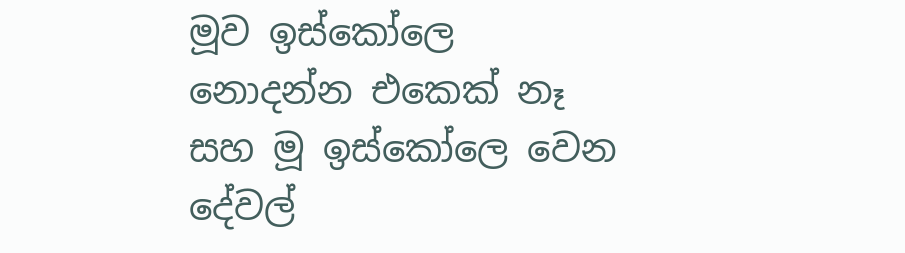මූව ඉස්කෝලෙ නොදන්න එකෙක් නෑ සහ මූ ඉස්කෝලෙ වෙන දේවල්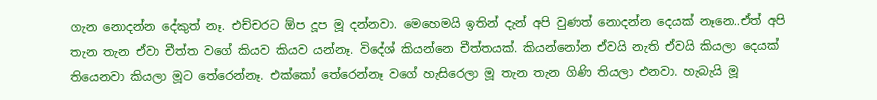ගැන නොදන්න දේකුත් නෑ. එච්චරට ඕප දූප මූ දන්නවා. මෙහෙමයි ඉතින් දැන් අපි වුණත් නොදන්න දෙයක් නෑනෙ..ඒත් අපි තැන තැන ඒවා චීත්ත වගේ කියව කියව යන්නෑ. විදේශ් කියන්නෙ චීත්තයක්. කියන්නෝන ඒවයි නැති ඒවයි කියලා දෙයක් තියෙනවා කියලා මූට තේරෙන්නෑ. එක්කෝ තේරෙන්නෑ වගේ හැසිරෙලා මූ තැන තැන ගිණි තියලා එනවා. හැබැයි මූ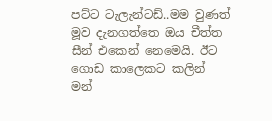පට්ට ටැලැන්ටඩ්..මම වුණත් මූව දැනගත්තෙ ඔය චීත්ත සීන් එකෙන් නෙමෙයි. ඊට ගොඩ කාලෙකට කලින් මන්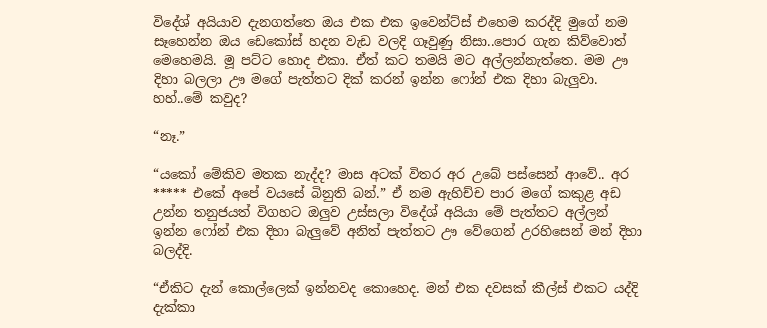විදේශ් අයියාව දැනගත්තෙ ඔය එක එක ඉවෙන්ට්ස් එහෙම කරද්දි මුගේ නම සෑහෙන්න ඔය ඩෙකෝස් හදන වැඩ වලදි ගෑවුණු නිසා..පොර ගැන කිව්වොත් මෙහෙමයි. මූ පට්ට හොද එකා. ඒත් කට තමයි මට අල්ලන්නැත්තෙ. මම ඌ දිහා බලලා ඌ මගේ පැත්තට දික් කරන් ඉන්න ෆෝන් එක දිහා බැලුවා. හහ්..මේ කවුද?

“නෑ.”

“යකෝ මේකිව මතක නැද්ද? මාස අටක් විතර අර උබේ පස්සෙන් ආවේ‍.. අර ***** එකේ අපේ වයසේ බිනුති බන්.” ඒ නම ඇහිච්ච පාර මගේ කකුළ අඩ උන්න තනුජයත් විගහට ඔලුව උස්සලා විදේශ් අයියා මේ පැත්තට අල්ලන් ඉන්න ෆෝන් එක දිහා බැලුවේ අනිත් පැත්තට ඌ වේගෙන් උරහිසෙන් මන් දිහා බලද්දි.

“ඒකිට දැන් කොල්ලෙක් ඉන්නවද කොහෙද. මන් එක දවසක් කීල්ස් එකට යද්දි දැක්කා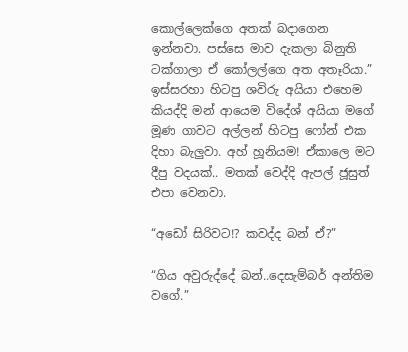කොල්ලෙක්ගෙ අතක් බදාගෙන ඉන්නවා. පස්සෙ මාව දැකලා බිනුති ටක්ගාලා ඒ කෝලල්ගෙ අත අතෑරියා.” ඉස්සරහා හිටපු ශවිරු අයියා එහෙම කියද්දි මන් ආයෙම විදේශ් අයියා මගේ මූණ ගාවට අල්ලන් හිටපු ෆෝන් එක දිහා බැලුවා. අහ් හූනියම! ඒකාලෙ මට දීපු වදයක්.. මතක් වෙද්දි ඇපල් ජූසුත් එපා වෙනවා.

“අඩෝ සිරිවට!? කවද්ද බන් ඒ?”

“ගිය අවුරුද්දේ බන්..දෙසැම්බර් අන්තිම වගේ.”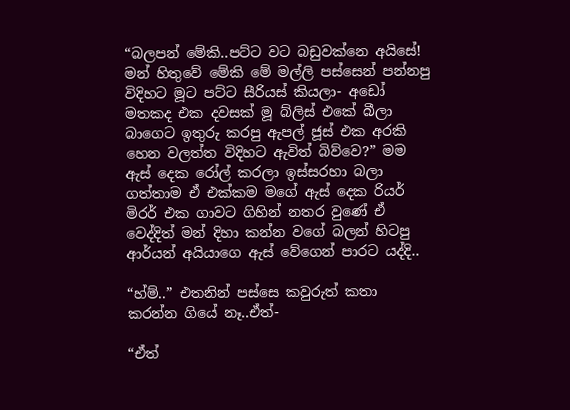“බලපන් මේකි..පට්ට වට බඩුවක්නෙ අයිසේ! මන් හිතුවේ මේකි මේ මල්ලි පස්සෙන් පන්නපු විදිහට මූට පට්ට සීරියස් කියලා- අඩෝ මතකද එක දවසක් මූ බ්ලිස් එකේ බීලා බාගෙට ඉතුරු කරපු ඇපල් ජූස් එක අරකි හෙන වලත්ත විදිහට ඇවිත් බිව්වෙ?” මම ඇස් දෙක රෝල් කරලා ඉස්සරහා බලා ගත්තාම ඒ එක්කම මගේ ඇස් දෙක රියර් මිරර් එක ගාවට ගිහින් නතර වුණේ ඒ වෙද්දිත් මන් දිහා කන්න වගේ බලන් හිටපු ආර්යන් අයියාගෙ ඇස් වේගෙන් පාරට යද්දි..

“හ්ම්..” එතනින් පස්සෙ කවුරුත් කතා කරන්න ගියේ නෑ..ඒත්-

“ඒත්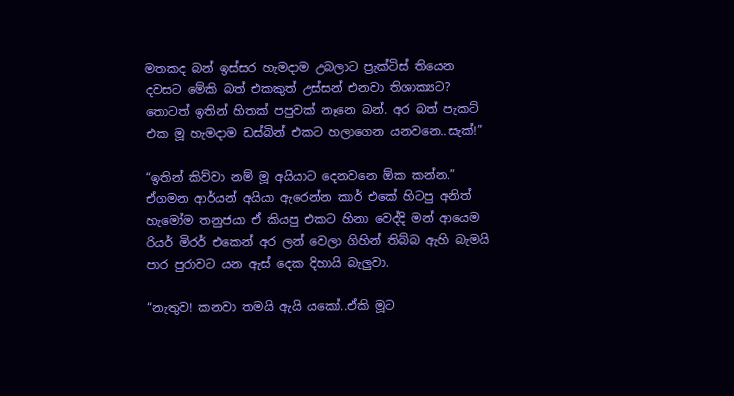මතකද බන් ඉස්සර හැමදාම උබලාට ප්‍රැක්ටිස් තියෙන දවසට මේකි බත් එකකුත් උස්සන් එනවා තිශාක්‍යට? තොටත් ඉතින් හිතක් පපුවක් නෑනෙ බන්. අර බත් පැකට් එක මූ හැමදාම ඩස්බින් එකට හලාගෙන යනවනෙ..සැක්!”

“ඉතින් කිව්වා නම් මූ අයියාට දෙනවනෙ ඕක කන්න.” ඒගමන ආර්යන් අයියා ඇරෙන්න කාර් එකේ හිටපු අනිත් හැමෝම තනුජයා ඒ කියපු එකට හිනා වෙද්දි මන් ආයෙම රියර් මිරර් එකෙන් අර ලන් වෙලා ගිහින් තිබ්බ ඇහි බැමයි පාර පුරාවට යන ඇස් දෙක දිහායි බැලුවා.

“නැතුව! කනවා තමයි ඇයි යකෝ..ඒකි මූට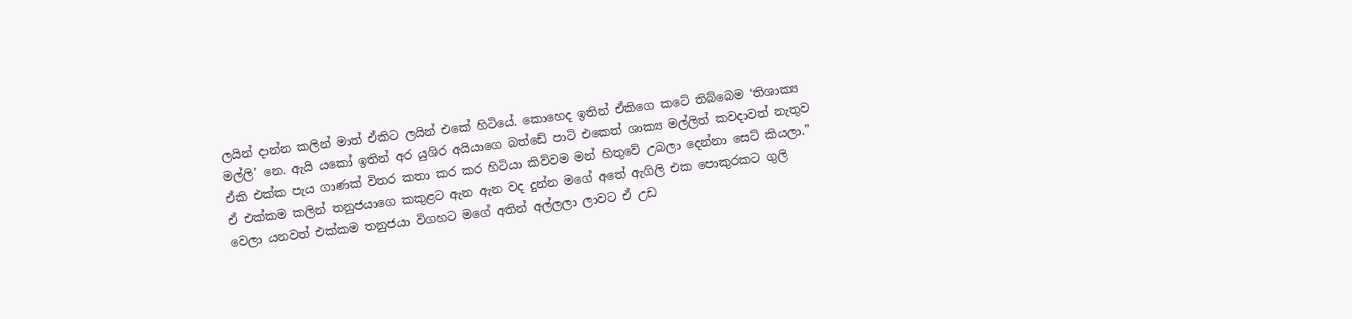ලයින් දාන්න කලින් මාත් ඒකිට ලයින් එකේ හිටියේ. කොහෙද ඉතින් ඒකිගෙ කටේ තිබ්බෙම ‘තිශාක්‍ය මල්ලි’ නෙ. ඇයි යකෝ ඉතින් අර යුශිර අයියාගෙ බත්ඩේ පාටි එකෙත් ශාක්‍ය මල්ලිත් කවදාවත් නැතුව ඒකි එක්ක පැය ගාණක් විතර කතා කර කර හිටියා කිව්වම මන් හිතුවේ උබලා දෙන්නා සෙට් කියලා.” ඒ එක්කම කලින් තනුජයාගෙ කකුළට ඇන ඇන වද දුන්න මගේ අතේ ඇගිලි එක පොකුරකට ගුලි වෙලා යනවත් එක්කම තනුජයා විගහට මගේ අතින් අල්ලලා ලාවට ඒ උඩ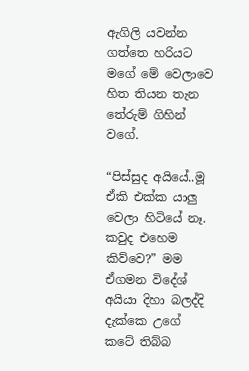ඇගිලි යවන්න ගත්තෙ හරියට මගේ මේ වෙලාවෙ හිත තියන තැන තේරුම් ගිහින් වගේ.

“පිස්සුද අයියේ..මූ ඒකි එක්ක යාලු වෙලා හිටියේ නෑ. කවුද එහෙම කිව්වෙ?” මම ඒගමන විදේශ් අයියා දිහා බලද්දි දැක්කෙ උගේ කටේ තිබ්බ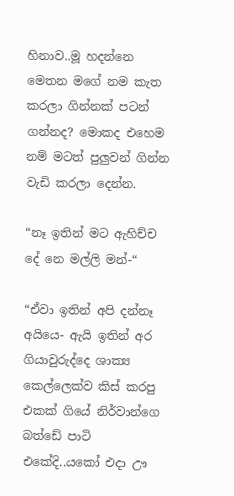හිනාව..මූ හදන්නෙ මෙතන මගේ නම කැත කරලා ගින්නක් පටන් ගන්නද? මොකද එහෙම නම් මටත් පුලුවන් ගින්න වැඩි කරලා දෙන්න.

“නෑ ඉතින් මට ඇහිච්ච දේ නෙ මල්ලි මන්-“

“ඒවා ඉතින් අපි දන්නෑ අයියෙ- ඇයි ඉතින් අර ගියාවුරුද්දෙ ශාක්‍ය කෙල්ලෙක්ව කිස් කරපු එකක් ගියේ නිර්වාන්ගෙ බත්ඩේ පාටි එකේදි..යකෝ එදා ඌ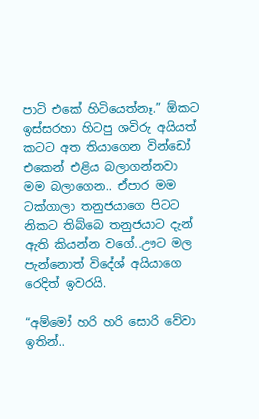පාටි එකේ හිටියෙත්නෑ.” ඕකට ඉස්සරහා හිටපු ශවිරු අයියත් කටට අත තියාගෙන වින්ඩෝ එකෙන් එළිය බලාගන්නවා මම බලාගෙන.. ඒපාර මම ටක්ගාලා තනුජයාගෙ පිටට නිකට තිබ්බෙ තනුජයාට දැන් ඇති කියන්න වගේ..ඌට මල පැන්නොත් විදේශ් අයියාගෙ රෙදිත් ඉවරයි.

“අම්මෝ හරි හරි සොරි වේවා ඉතින්..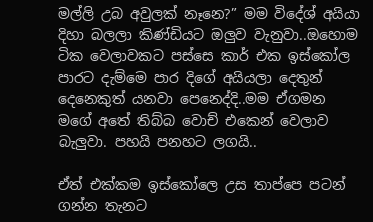මල්ලි උබ අවුලක් නෑනෙ?” මම විදේශ් අයියා දිහා බලලා කිණ්ඩියට ඔලුව වැනුවා..ඔහොම ටික වෙලාවකට පස්සෙ කාර් එක ඉස්කෝල පාරට දැම්මෙ පාර දිගේ අයියලා දෙතුන් දෙනෙකුත් යනවා පෙනෙද්දි..මම ඒගමන මගේ අතේ තිබ්බ වොච් එකෙන් වෙලාව බැලුවා. පහයි පනහට ලගයි..

ඒත් එක්කම ඉස්කෝලෙ උස තාප්පෙ පටන් ගන්න තැනට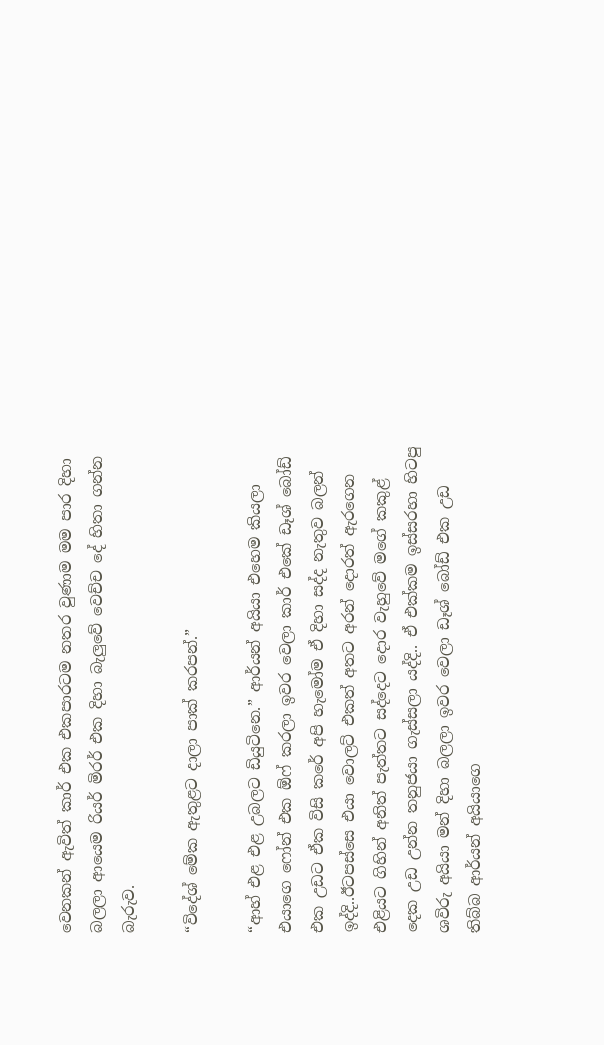වෙනකන් ඇවිත් කාර් එක එකපාරටම නතර වුණාම මම පාර දිහා බලලා ආයෙම රියර් මිරර් එක දිහා බැලුවේ වෙච්ච දේ හිතා ගන්න බැරුව.

“විදේශ් මේක ඇතුළට දාලා පාක් කරපන්.”

“ආහ් එළ එළ උබලට ඩියුටිනෙ.” ආර්යන් අයියා එහෙම කියලා එයාගෙ ෆෝන් එක ඕෆ් කරලා ඉවර වෙලා කාර් එකේ ඩෑශ් බෝඩ් එක උඩට ඒක විසි කරේ අපි හැමෝම ඒ දිහා සද්ද නැතුව බලන් ඉද්දි..ඊටපස්සෙ එයා වොලට් එකත් අතට අරන් දොරත් ඇරගෙන එළියට ගිහින් අනිත් පැත්තට සද්දෙට දොර වැහුවේ මගේ කකුළ් දෙක උඩ උන්න තනුජයා ගැස්සලා යද්දි.. ඒ එක්කම ඉස්සරහා හිටපු ශවිරු අයියා මන් දිහා බලලා ඉවර වෙලා ඩෑශ් බෝඩ් එක උඩ තිබ්බ ආර්යන් අයියාගෙ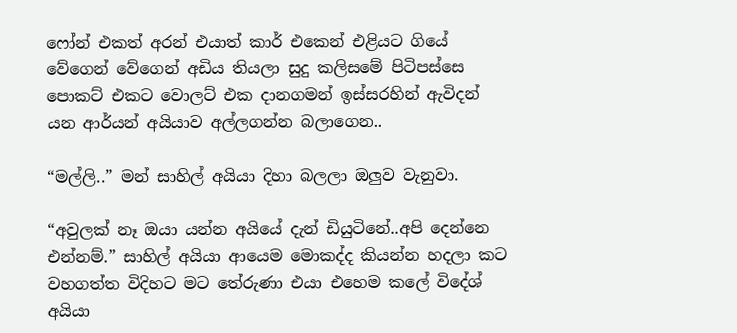ෆෝන් එකත් අරන් එයාත් කාර් එකෙන් එළියට ගියේ වේගෙන් වේගෙන් අඩිය තියලා සුදු කලිසමේ පිටිපස්සෙ පොකට් එකට වොලට් එක දානගමන් ඉස්සරහින් ඇවිදන් යන ආර්යන් අයියාව අල්ලගන්න බලාගෙන..

“මල්ලි..” මන් සාහිල් අයියා දිහා බලලා ඔලුව වැනුවා.

“අවුලක් නෑ ඔයා යන්න අයියේ දැන් ඩියුටිනේ..අපි දෙන්නෙ එන්නම්.” සාහිල් අයියා ආයෙම මොකද්ද කියන්න හදලා කට වහගත්ත විදිහට මට තේරුණා එයා එහෙම කලේ විදේශ් අයියා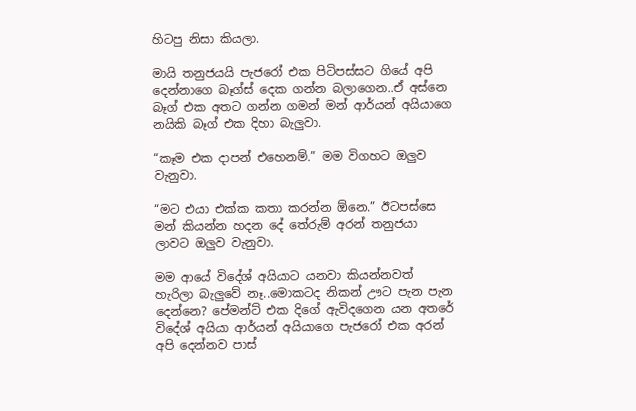හිටපු නිසා කියලා.

මායි තනුජයයි පැජරෝ එක පිටිපස්සට ගියේ අපි දෙන්නාගෙ බෑග්ස් දෙක ගන්න බලාගෙන..ඒ අස්නෙ බෑග් එක අතට ගන්න ගමන් මන් ආර්යන් අයියාගෙ නයිකි බෑග් එක දිහා බැලුවා.

“කෑම එක දාපන් එහෙනම්.” මම විගහට ඔලුව වැනුවා.

“මට එයා එක්ක කතා කරන්න ඕනෙ.” ඊටපස්සෙ මන් කියන්න හදන දේ තේරුම් අරන් තනුජයා ලාවට ඔලුව වැනුවා.

මම ආයේ විදේශ් අයියාට යනවා කියන්නවත් හැරිලා බැලුවේ නෑ..මොකටද නිකන් ඌට පැන පැන දෙන්නෙ? පේමන්ට් එක දිගේ ඇවිදගෙන යන අතරේ විදේශ් අයියා ආර්යන් අයියාගෙ පැජරෝ එක අරන් අපි දෙන්නව පාස්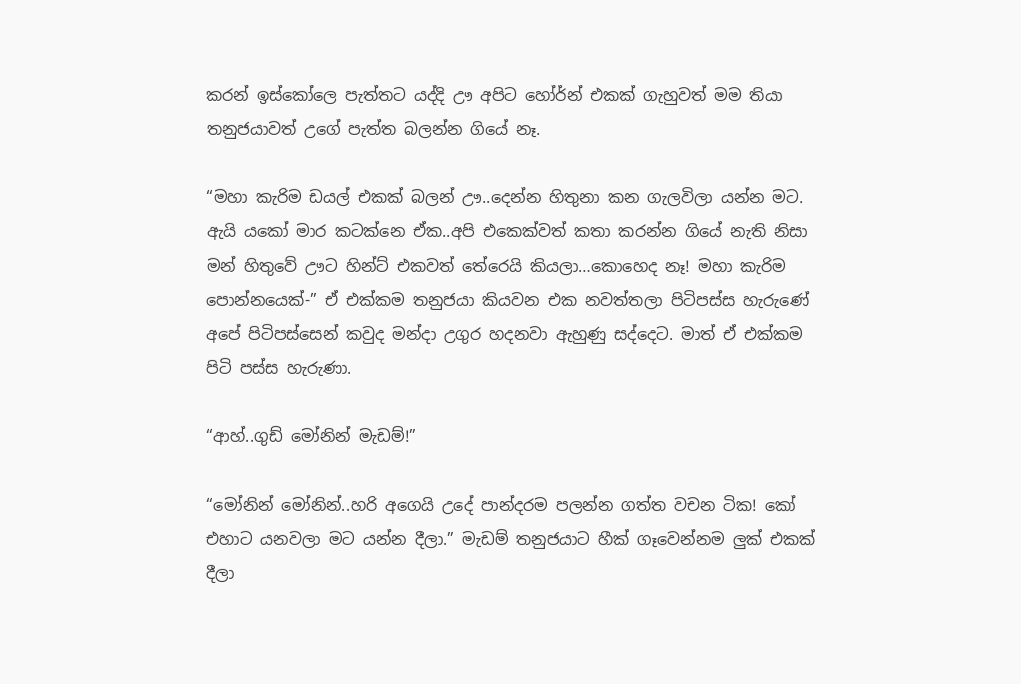කරන් ඉස්කෝලෙ පැත්තට යද්දි ඌ අපිට හෝර්න් එකක් ගැහුවත් මම තියා තනුජයාවත් උගේ පැත්ත බලන්න ගියේ නෑ.

“මහා කැරිම ඩයල් එකක් බලන් ඌ..දෙන්න හිතුනා කන ගැලවිලා යන්න මට. ඇයි යකෝ මාර කටක්නෙ ඒක..අපි එකෙක්වත් කතා කරන්න ගියේ නැති නිසා මන් හිතුවේ ඌට හින්ට් එකවත් තේරෙයි කියලා…කොහෙද නෑ! මහා කැරිම පොන්නයෙක්-” ඒ එක්කම තනුජයා කියවන එක නවත්තලා පිටිපස්ස හැරුණේ අපේ පිටිපස්සෙන් කවුද මන්දා උගුර හදනවා ඇහුණු සද්දෙට. මාත් ඒ එක්කම පිටි පස්ස හැරුණා.

“ආහ්..ගුඩ් මෝනින් මැඩම්!”

“මෝනින් මෝනින්..හරි අගෙයි උදේ පාන්දරම පලන්න ගත්ත වචන ටික! කෝ එහාට යනවලා මට යන්න දීලා.” මැඩම් තනුජයාට හීක් ගෑවෙන්නම ලුක් එකක් දීලා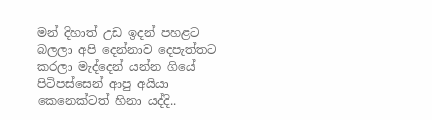මන් දිහාත් උඩ ඉදන් පහළට බලලා අපි දෙන්නාව දෙපැත්තට කරලා මැද්දෙන් යන්න ගියේ පිටිපස්සෙන් ආපු අයියා කෙනෙක්ටත් හිනා යද්දි..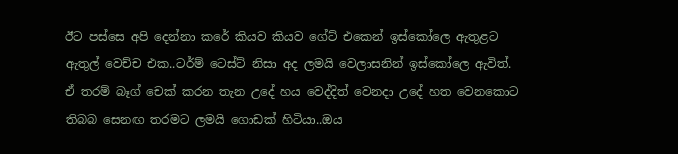ඊට පස්සෙ අපි දෙන්නා කරේ කියව කියව ගේට් එකෙන් ඉස්කෝලෙ ඇතුළට ඇතුල් වෙච්ච එක..ටර්ම් ටෙස්ට් නිසා අද ලමයි වෙලාසනින් ඉස්කෝලෙ ඇවිත්. ඒ තරම් බෑග් චෙක් කරන තැන උදේ හය වෙද්දිත් වෙනදා උදේ හත වෙනකොට තිබබ සෙනඟ තරමට ලමයි ගොඩක් හිටියා..ඔය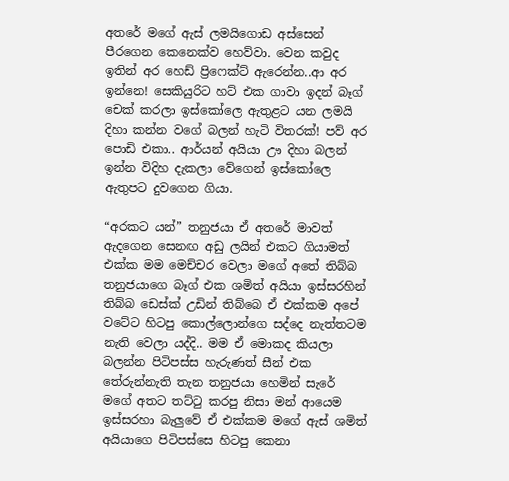අතරේ මගේ ඇස් ලමයිගොඩ අස්සෙන් පීරගෙන කෙනෙක්ව හෙව්වා. වෙන කවුද ඉතින් අර හෙඩ් ප්‍රිෆෙක්ට් ඇරෙන්න..ආ අර ඉන්නෙ! සෙකියුරිට හට් එක ගාවා ඉදන් බෑග් චෙක් කරලා ඉස්කෝලෙ ඇතුළට යන ලමයි දිහා කන්න වගේ බලන් හැටි විතරක්! පව් අර පොඩි එකා.. ආර්යන් අයියා ඌ දිහා බලන් ඉන්න විදිහ දැකලා වේගෙන් ඉස්කෝලෙ ඇතුපට දුවගෙන ගියා.

“අරකට යන්” තනුජයා ඒ අතරේ මාවත් ඇදගෙන සෙනඟ අඩු ලයින් එකට ගියාමත් එක්ක මම මෙච්චර වෙලා මගේ අතේ තිබ්බ තනුජයාගෙ බෑග් එක ශමිත් අයියා ඉස්සරහින් තිබ්බ ඩෙස්ක් උඩින් තිබ්බෙ ඒ එක්කම අපේ වටේට හිටපු කොල්ලොන්ගෙ සද්දෙ නැත්තටම නැති වෙලා යද්දි.. මම ඒ මොකද කියලා බලන්න පිටිපස්ස හැරුණත් සීන් එක තේරුන්නැති තැන තනුජයා හෙමින් සැරේ මගේ අතට තට්ටු කරපු නිසා මන් ආයෙම ඉස්සරහා බැලුවේ ඒ එක්කම මගේ ඇස් ශමිත් අයියාගෙ පිටිපස්සෙ හිටපු කෙනා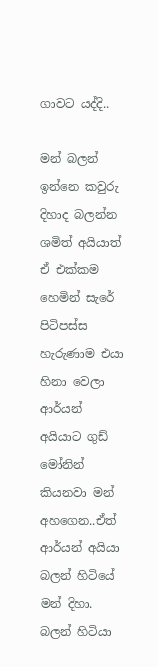ගාවට යද්දි..

මන් බලන් ඉන්නෙ කවුරු දිහාද බලන්න ශමිත් අයියාත් ඒ එක්කම හෙමින් සැරේ පිටිපස්ස හැරුණාම එයා හිනා වෙලා ආර්යන් අයියාට ගුඩ් මෝනින් කියනවා මන් අහගෙන..ඒත් ආර්යන් අයියා බලන් හිටියේ මන් දිහා. බලන් හිටියා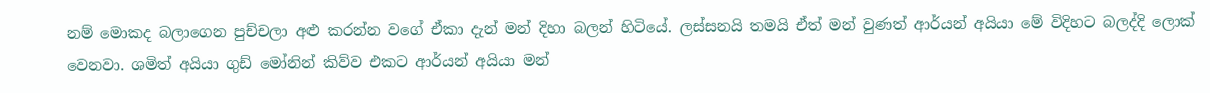නම් මොකද බලාගෙන පුච්චලා අළු කරන්න වගේ ඒකා දැන් මන් දිහා බලන් හිටියේ. ලස්සනයි තමයි ඒත් මන් වුණත් ආර්යන් අයියා මේ විදිහට බලද්දි ලොක් වෙනවා. ශමිත් අයියා ගුඩ් මෝනින් කිව්ව එකට ආර්යන් අයියා මන්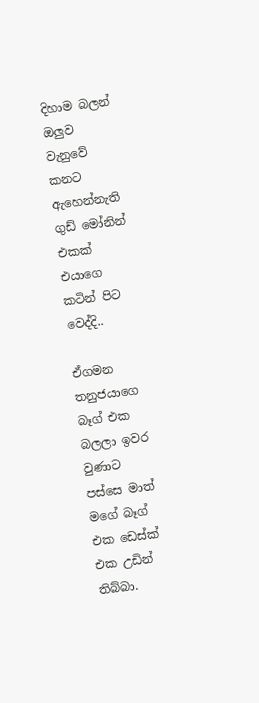දිහාම බලන් ඔලුව වැනුවේ කනට ඇහෙන්නැති ගුඩ් මෝනින් එකක් එයාගෙ කටින් පිට වෙද්දි..

ඒගමන තනුජයාගෙ බෑග් එක බලලා ඉවර වුණාට පස්සෙ මාත් මගේ බෑග් එක ඩෙස්ක් එක උඩින් තිබ්බා.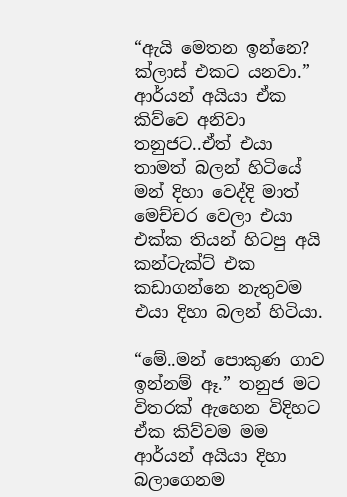“ඇයි මෙතන ඉන්නෙ? ක්ලාස් එකට යනවා.” ආර්යන් අයියා ඒක කිව්වෙ අනිවා තනුජට..ඒත් එයා තාමත් බලන් හිටියේ මන් දිහා වෙද්දි මාත් මෙච්චර වෙලා එයා එක්ක තියන් හිටපු අයි කන්ටැක්ට් එක කඩාගන්නෙ නැතුවම එයා දිහා බලන් හිටියා.

“මේ..මන් පොකුණ ගාව ඉන්නම් ඈ.” තනුජ මට විතරක් ඇහෙන විදිහට ඒක කිව්වම මම ආර්යන් අයියා දිහා බලාගෙනම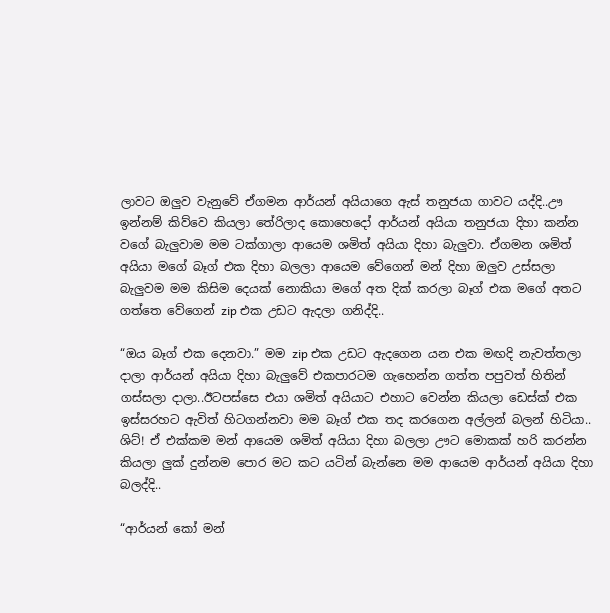ලාවට ඔලුව වැනුවේ ඒගමන ආර්යන් අයියාගෙ ඇස් තනුජයා ගාවට යද්දි..ඌ ඉන්නම් කිව්වෙ කියලා තේරිලාද කොහෙදෝ ආර්යන් අයියා තනුජයා දිහා කන්න වගේ බැලුවාම මම ටක්ගාලා ආයෙම ශමිත් අයියා දිහා බැලුවා. ඒගමන ශමිත් අයියා මගේ බෑග් එක දිහා බලලා ආයෙම වේගෙන් මන් දිහා ඔලුව උස්සලා බැලුවම මම කිසිම දෙයක් නොකියා මගේ අත දික් කරලා බෑග් එක මගේ අතට ගත්තෙ වේගෙන් zip එක උඩට ඇදලා ගනිද්දි..

“ඔය බෑග් එක දෙනවා.” මම zip එක උඩට ඇදගෙන යන එක මඟදි නැවත්තලා දාලා ආර්යන් අයියා දිහා බැලුවේ එකපාරටම ගැහෙන්න ගත්ත පපුවත් හිතින් ගස්සලා දාලා..ඊටපස්සෙ එයා ශමිත් අයියාට එහාට වෙන්න කියලා ඩෙස්ක් එක ඉස්සරහට ඇවිත් හිටගන්නවා මම බෑග් එක තද කරගෙන අල්ලන් බලන් හිටියා.. ශිට්! ඒ එක්කම මන් ආයෙම ශමිත් අයියා දිහා බලලා ඌට මොකක් හරි කරන්න කියලා ලුක් දුන්නම පොර මට කට යටින් බැන්නෙ මම ආයෙම ආර්යන් අයියා දිහා බලද්දි..

“ආර්යන් කෝ මන්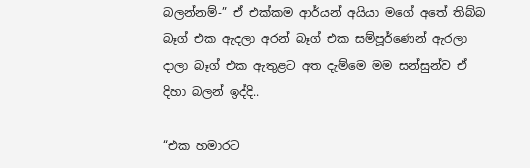බලන්නම්-” ඒ එක්කම ආර්යන් අයියා මගේ අතේ තිබ්බ බෑග් එක ඇදලා අරන් බෑග් එක සම්පූර්ණෙන් ඇරලා දාලා බෑග් එක ඇතුළට අත දැම්මෙ මම සන්සුන්ව ඒ දිහා බලන් ඉද්දි..

“එක හමාරට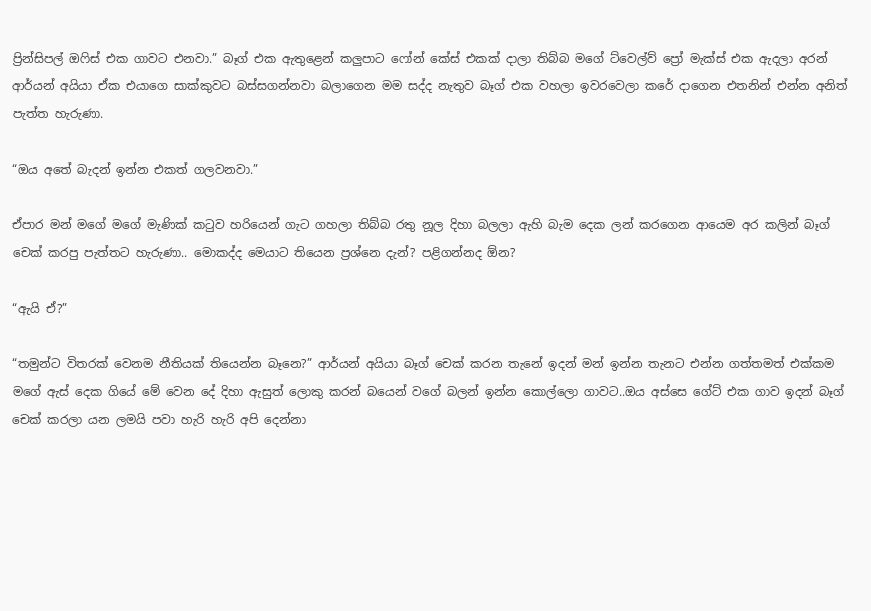ප්‍රින්සිපල් ඔෆිස් එක ගාවට එනවා.” බෑග් එක ඇතුළෙන් කලුපාට ෆෝන් කේස් එකක් දාලා තිබ්බ මගේ ට්වෙල්ව් ප්‍රෝ මැක්ස් එක ඇදලා අරන් ආර්යන් අයියා ඒක එයාගෙ සාක්කුවට බස්සගන්නවා බලාගෙන මම සද්ද නැතුව බෑග් එක වහලා ඉවරවෙලා කරේ දාගෙන එතනින් එන්න අනිත් පැත්ත හැරුණා.

“ඔය අතේ බැදන් ඉන්න එකත් ගලවනවා.”

ඒපාර මන් මගේ මගේ මැණික් කටුව හරියෙන් ගැට ගහලා තිබ්බ රතු නූල දිහා බලලා ඇහි බැම දෙක ලන් කරගෙන ආයෙම අර කලින් බෑග් චෙක් කරපු පැත්තට හැරුණා.. මොකද්ද මෙයාට තියෙන ප්‍රශ්නෙ දැන්? පළිගන්නද ඕන?

“ඇයි ඒ?”

“තමුන්ට විතරක් වෙනම නීතියක් තියෙන්න බෑනෙ?” ආර්යන් අයියා බෑග් චෙක් කරන තැනේ ඉදන් මන් ඉන්න තැනට එන්න ගත්තමත් එක්කම මගේ ඇස් දෙක ගියේ මේ වෙන දේ දිහා ඇසුත් ලොකු කරන් බයෙන් වගේ බලන් ඉන්න කොල්ලො ගාවට..ඔය අස්සෙ ගේට් එක ගාව ඉදන් බෑග් චෙක් කරලා යන ලමයි පවා හැරි හැරි අපි දෙන්නා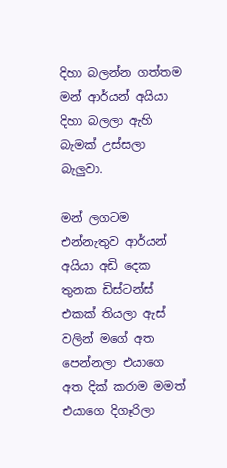දිහා බලන්න ගත්තම මන් ආර්යන් අයියා දිහා බලලා ඇහි බැමක් උස්සලා බැලුවා.

මන් ලගටම එන්නැතුව ආර්යන් අයියා අඩි දෙක තුනක ඩිස්ටන්ස් එකක් තියලා ඇස් වලින් මගේ අත පෙන්නලා එයාගෙ අත දික් කරාම මමත් එයාගෙ දිගෑරිලා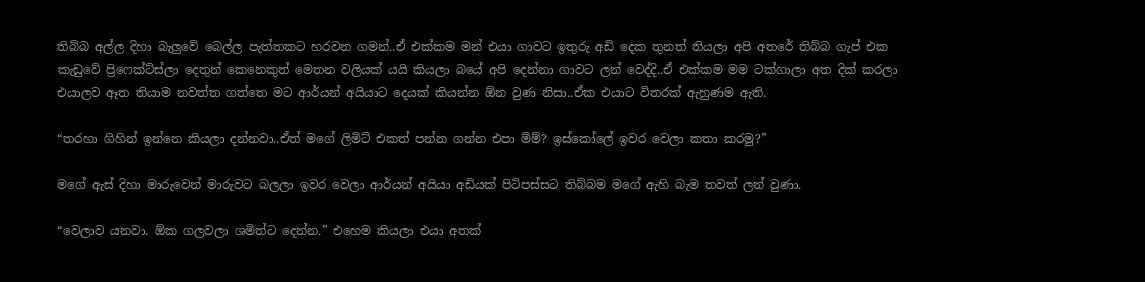තිබ්බ අල්ල දිහා බැලුවේ බෙල්ල පැත්තකට හරවන ගමන්..ඒ එක්කම මන් එයා ගාවට ඉතුරු අඩි දෙක තුනත් තියලා අපි අතරේ තිබ්බ ගැප් එක කැඩුවේ ප්‍රිෆෙක්ට්ස්ලා දෙතුන් කෙනෙකුත් මෙතන වලියක් යයි කියලා බයේ අපි දෙන්නා ගාවට ලන් වෙද්දි..ඒ එක්කම මම ටක්ගාලා අත දික් කරලා එයාලව ඈත තියාම නවත්ත ගත්තෙ මට ආර්යන් අයියාට දෙයක් කියන්න ඕන වුණ නිසා..ඒක එයාට විතරක් ඇහුණම ඇති.

“තරහා ගිහින් ඉන්නෙ කියලා දන්නවා..ඒත් මගේ ලිමිට් එකත් පන්න ගන්න එපා ම්ම්? ඉස්කෝලේ ඉවර වෙලා කතා කරමු?”

මගේ ඇස් දිහා මාරුවෙන් මාරුවට බලලා ඉවර වෙලා ආර්යන් අයියා අඩියක් පිටිපස්සට තිබ්බම මගේ ඇහි බැම තවත් ලන් වුණා.

“වෙලාව යනවා. ඕක ගලවලා ශමිත්ට දෙන්න.” එහෙම කියලා එයා අතක්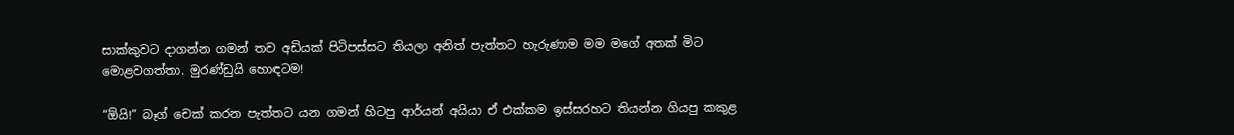සාක්කුවට දාගන්න ගමන් තව අඩියක් පිටිපස්සට තියලා අනිත් පැත්තට හැරුණාම මම මගේ අතක් මිට මොළවගත්තා. මුරණ්ඩුයි හොඳටම!

“ඕයි!” බෑග් චෙක් කරන පැත්තට යන ගමන් හිටපු ආර්යන් අයියා ඒ එක්කම ඉස්සරහට තියන්න ගියපු කකුළ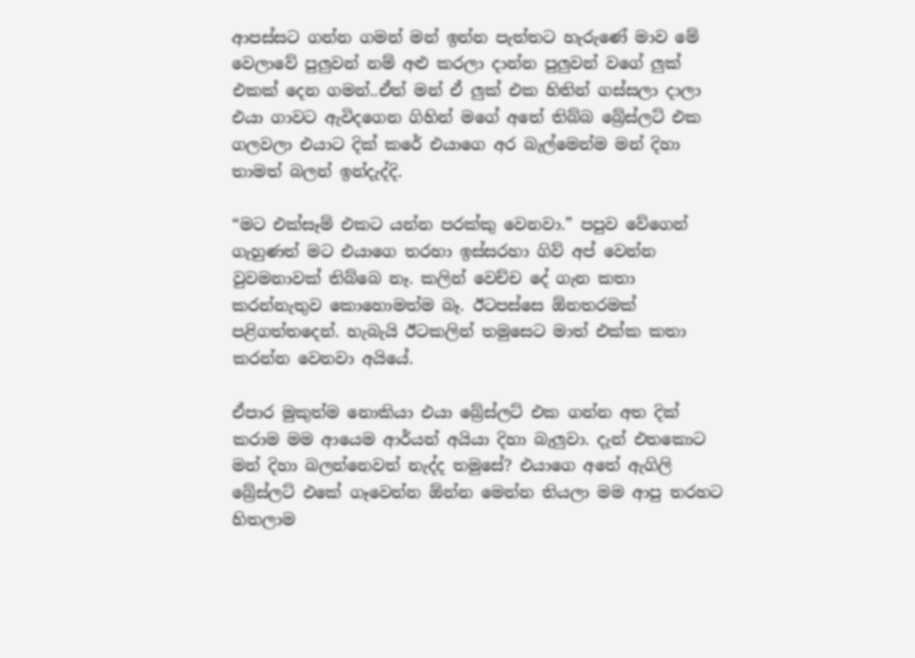ආපස්සට ගන්න ගමන් මන් ඉන්න පැත්තට හැරුණේ මාව මේ වෙලාවේ පුලුවන් නම් අළු කරලා දාන්න පුලුවන් වගේ ලුක් එකක් දෙන ගමන්..ඒත් මන් ඒ ලුක් එක හිතින් ගස්සලා දාලා එයා ගාවට ඇවිදගෙන ගිහින් මගේ අතේ තිබ්බ බ්‍රේස්ලට් එක ගලවලා එයාට දික් කරේ එයාගෙ අර බැල්මෙන්ම මන් දිහා තාමත් බලන් ඉන්දැද්දි.

“මට එක්සෑම් එකට යන්න පරක්කු වෙනවා.” පපුව වේගෙන් ගැහුණත් මට එයාගෙ තරහා ඉස්සරහා ගිව් අප් වෙන්න වුවමනාවක් තිබ්බෙ නෑ. කලින් වෙච්ච දේ ගැන කතා කරන්නැතුව කොහොමත්ම බෑ. ඊටපස්සෙ ඕනතරමක් පළිගත්තදෙන්. හැබැයි ඊටකලින් තමුසෙට මාත් එක්ක කතා කරන්න වෙනවා අයියේ.

ඒපාර මුකුත්ම නොකියා එයා බ්‍රේස්ලට් එක ගන්න අත දික් කරාම මම ආයෙම ආර්යන් අයියා දිහා බැලුවා. දැන් එතකොට මන් දිහා බලන්නෙවත් නැද්ද තමුසේ? එයාගෙ අතේ ඇගිලි බ්‍රේස්ලට් එකේ ගෑවෙන්න ඕන්න මෙන්න තියලා මම ආපු තරහට හිතලාම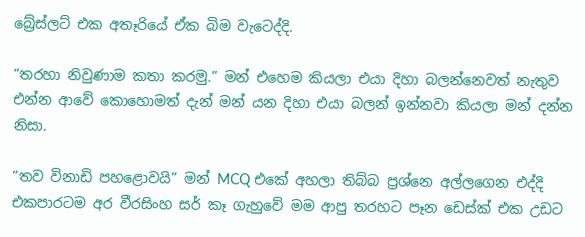බ්‍රේස්ලට් එක අතෑරියේ ඒක බිම වැටෙද්දි.

“තරහා නිවුණාම කතා කරමු.” මන් එහෙම කියලා එයා දිහා බලන්නෙවත් නැතුව එන්න ආවේ කොහොමත් දැන් මන් යන දිහා එයා බලන් ඉන්නවා කියලා මන් දන්න නිසා.

“තව විනාඩි පහළොවයි” මන් MCQ එකේ අහලා තිබ්බ ප්‍රශ්නෙ අල්ලගෙන එද්දි එකපාරටම අර වීරසිංහ සර් කෑ ගැහුවේ මම ආපු තරහට පෑන ඩෙස්ක් එක උඩට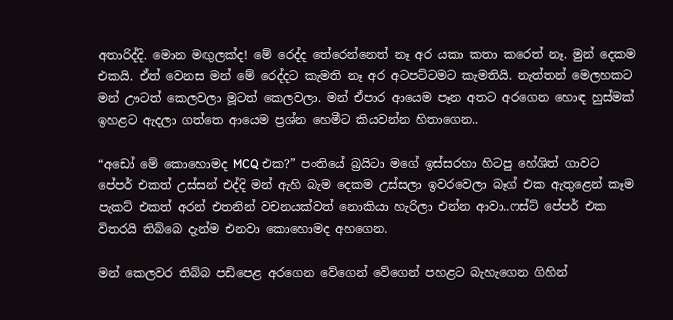අතාරිද්දි. මොන මඟුලක්ද! මේ රෙද්ද තේරෙන්නෙත් නෑ අර යකා කතා කරෙත් නෑ. මුන් දෙකම එකයි. ඒත් වෙනස මන් මේ රෙද්දට කැමති නෑ අර අටපට්ටමට කැමතියි. නැත්තන් මෙලහකට මන් ඌටත් කෙලවලා මූටත් කෙලවලා. මන් ඒපාර ආයෙම පෑන අතට අරගෙන හොඳ හුස්මක් ඉහළට ඇදලා ගත්තෙ ආයෙම ප්‍රශ්න හෙමීට කියවන්න හිතාගෙන..

“අඩෝ මේ කොහොමද MCQ එක?” පංතියේ බ්‍රයිටා මගේ ඉස්සරහා හිටපු හේශිත් ගාවට පේපර් එකත් උස්සන් එද්දි මන් ඇහි බැම දෙකම උස්සලා ඉවරවෙලා බෑග් එක ඇතුළෙන් කෑම පැකට් එකත් අරන් එතනින් වචනයක්වත් නොකියා හැරිලා එන්න ආවා..ෆස්ට් පේපර් එක විතරයි තිබ්බෙ දැන්ම එනවා කොහොමද අහගෙන.

මන් කෙලවර තිබ්බ පඩිපෙළ අරගෙන වේගෙන් වේගෙන් පහළට බැහැගෙන ගිහින්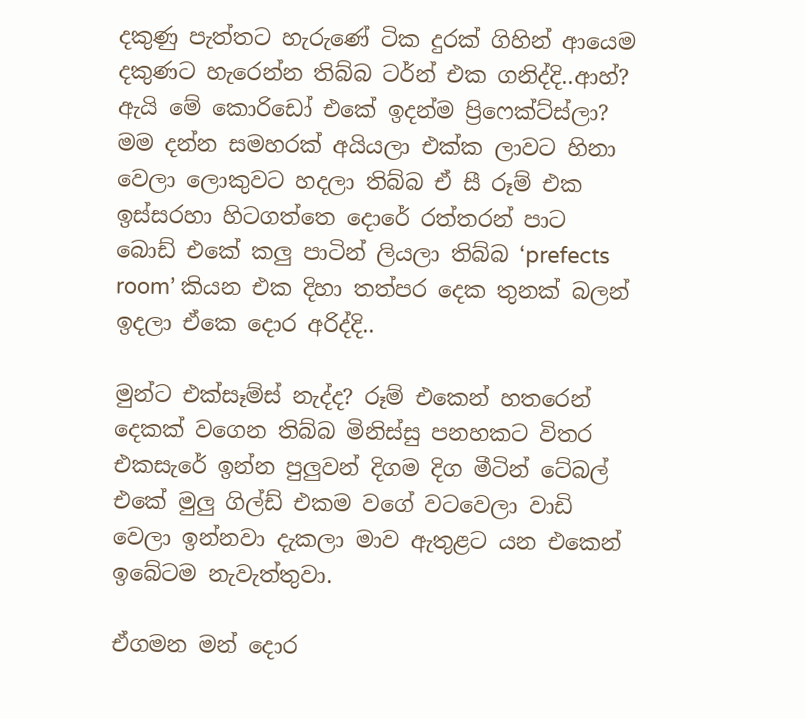දකුණු පැත්තට හැරුණේ ටික දුරක් ගිහින් ආයෙම දකුණට හැරෙන්න තිබ්බ ටර්න් එක ගනිද්දි..ආහ්? ඇයි මේ කොරිඩෝ එකේ ඉදන්ම ප්‍රිෆෙක්ට්ස්ලා? මම දන්න සමහරක් අයියලා එක්ක ලාවට හිනා වෙලා ලොකුවට හදලා තිබ්බ ඒ සී රූම් එක ඉස්සරහා හිටගත්තෙ දොරේ රත්තරන් පාට බොඩ් එකේ කලු පාටින් ලියලා තිබ්බ ‘prefects room’ කියන එක දිහා තත්පර දෙක තුනක් බලන් ඉදලා ඒකෙ දොර අරිද්දි..

මුන්ට එක්සෑම්ස් නැද්ද? රූම් එකෙන් හතරෙන් දෙකක් වගෙන තිබ්බ මිනිස්සු පනහකට විතර එකසැරේ ඉන්න පුලුවන් දිගම දිග මීටින් ටේබල් එකේ මුලු ගිල්ඩ් එකම වගේ වටවෙලා වාඩි වෙලා ඉන්නවා දැකලා මාව ඇතුළට යන එකෙන් ඉබේටම නැවැත්තුවා.

ඒගමන මන් දොර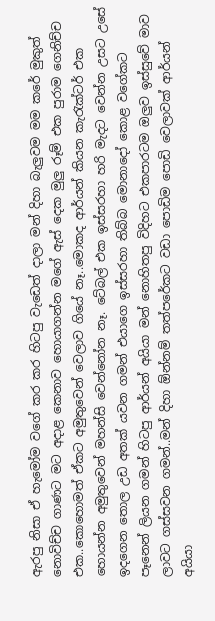ඇරපු නිසා ඒ හැමෝම වගේ කර කර හිටපු වැඩෙත් දාලා මන් දිහා බැලුවම මම කරේ මුකුත් නොවිච්ච ගාණට මට අදාළ කෙනාව හොයාගන්න මගේ ඇස් දෙක මුලු රූම් එක පුරාම ගෙනිච්ච එක..කොහොමත් ඒකට අමුතුවෙන් වෙලාව ගියේ නෑ..මොකද ආර්යන් කියන කැරැක්ටර් එක හොයන්න අමුතුවෙන් මහන්සි වෙන්නෝන නෑ. ටේබල් එක ඉස්සරහා හරි මැදට වෙන්න උසට උසේ ඉදගෙන තොල උඩ අතක් යවන ගමන් එයාගෙ ඉස්සරහා තිබ්බ මොනාදෝ කොළ වගේකට පෑනෙන් ලියන ගමන් හිටපු ආර්යන් අයියා මන් නොහිතපු විදිහට එකපාරටම ඔලුව ඉස්සුවේ මාව ලාවට ගස්සවන ගමන්..මන් දිහා ඕන්නම් තත්පරේකට වඩා පොඩිම පොඩි වෙලාවක් ආර්යන් අයියා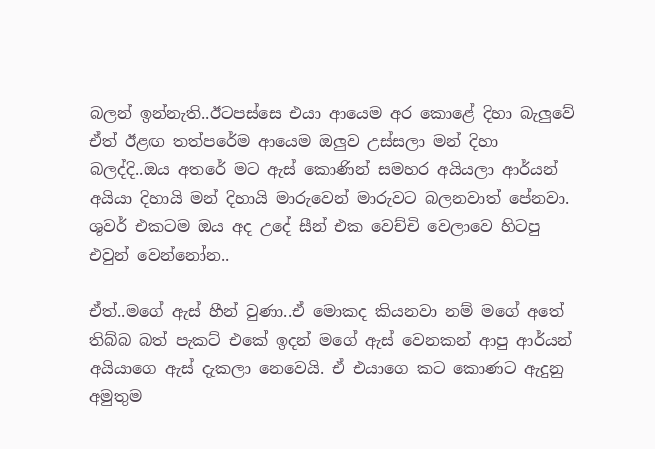බලන් ඉන්නැති..ඊටපස්සෙ එයා ආයෙම අර කොළේ දිහා බැලුවේ ඒත් ඊළඟ තත්පරේම ආයෙම ඔලුව උස්සලා මන් දිහා බලද්දි..ඔය අතරේ මට ඇස් කොණින් සමහර අයියලා ආර්යන් අයියා දිහායි මන් දිහායි මාරුවෙන් මාරුවට බලනවාත් පේනවා. ශුවර් එකටම ඔය අද උදේ සීන් එක වෙච්චි වෙලාවෙ හිටපු එවුන් වෙන්නෝන..

ඒත්..මගේ ඇස් හීන් වුණා..ඒ මොකද කියනවා නම් මගේ අතේ තිබ්බ බත් පැකට් එකේ ඉදන් මගේ ඇස් වෙනකන් ආපු ආර්යන් අයියාගෙ ඇස් දැකලා නෙවෙයි. ඒ එයාගෙ කට කොණට ඇදුනු අමුතුම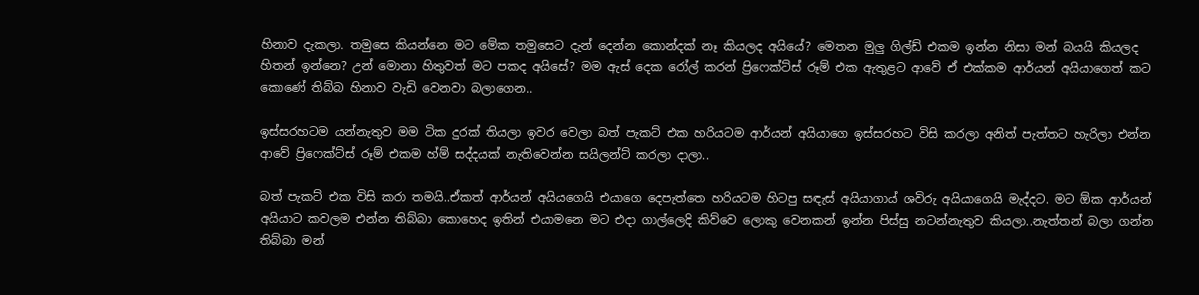හිනාව දැකලා. තමුසෙ කියන්නෙ මට මේක තමුසෙට දැන් දෙන්න කොන්දක් නෑ කියලද අයියේ? මෙතන මුලු ගිල්ඩ් එකම ඉන්න නිසා මන් බයයි කියලද හිතන් ඉන්නෙ? උන් මොනා හිතුවත් මට පකද අයිසේ? මම ඇස් දෙක රෝල් කරන් ප්‍රිෆෙක්ට්ස් රූම් එක ඇතුළට ආවේ ඒ එක්කම ආර්යන් අයියාගෙත් කට කොණේ තිබ්බ හිනාව වැඩි වෙනවා බලාගෙන..

ඉස්සරහටම යන්නැතුව මම ටික දුරක් තියලා ඉවර වෙලා බත් පැකට් එක හරියටම ආර්යන් අයියාගෙ ඉස්සරහට විසි කරලා අනිත් පැත්තට හැරිලා එන්න ආවේ ප්‍රිෆෙක්ට්ස් රූම් එකම හ්ම් සද්දයක් නැතිවෙන්න සයිලන්ට් කරලා දාලා..

බත් පැකට් එක විසි කරා තමයි..ඒකත් ආර්යන් අයියගෙයි එයාගෙ දෙපැත්තෙ හරියටම හිටපු සඳැස් අයියාගාය් ශවිරු අයියාගෙයි මැද්දට. මට ඕක ආර්යන් අයියාට කවලම එන්න තිබ්බා කොහෙද ඉතින් එයාමනෙ මට එදා ගාල්ලෙදි කිව්වෙ ලොකු වෙනකන් ඉන්න පිස්සු නටන්නැතුව කියලා..නැත්තන් බලා ගන්න තිබ්බා මන්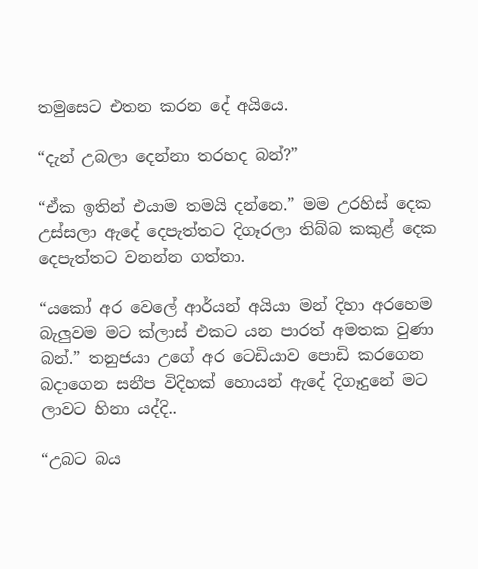තමුසෙට එතන කරන දේ අයියෙ.

“දැන් උබලා දෙන්නා තරහද බන්?”

“ඒක ඉතින් එයාම තමයි දන්නෙ.” මම උරහිස් දෙක උස්සලා ඇදේ දෙපැත්තට දිගෑරලා තිබ්බ කකුළ් දෙක දෙපැත්තට වනන්න ගත්තා.

“යකෝ අර වෙලේ ආර්යන් අයියා මන් දිහා අරහෙම බැලුවම මට ක්ලාස් එකට යන පාරත් අමතක වුණා බන්.” තනුජයා උගේ අර ටෙඩියාව පොඩි කරගෙන බදාගෙන සනීප විදිහක් හොයන් ඇදේ දිගෑදුනේ මට ලාවට හිනා යද්දි..

“උබට බය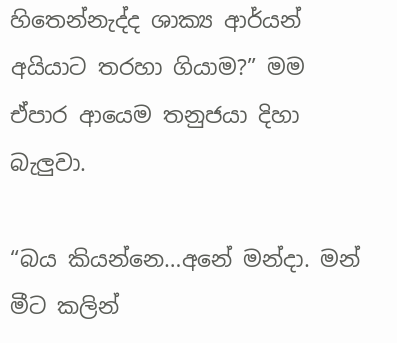හිතෙන්නැද්ද ශාක්‍ය ආර්යන් අයියාට තරහා ගියාම?” මම ඒපාර ආයෙම තනුජයා දිහා බැලුවා.

“බය කියන්නෙ…අනේ මන්දා. මන් මීට කලින්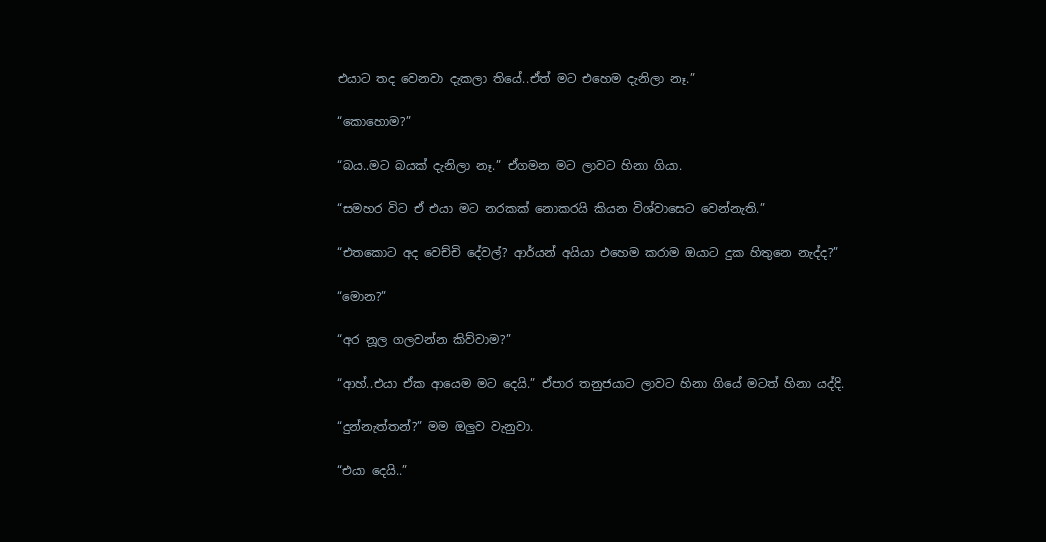එයාට තද වෙනවා දැකලා තියේ..ඒත් මට එහෙම දැනිලා නෑ.”

“කොහොම?”

“බය..මට බයක් දැනිලා නෑ.” ඒගමන මට ලාවට හිනා ගියා.

“සමහර විට ඒ එයා මට නරකක් නොකරයි කියන විශ්වාසෙට වෙන්නැති.”

“එතකොට අද වෙච්චි දේවල්? ආර්යන් අයියා එහෙම කරාම ඔයාට දුක හිතුනෙ නැද්ද?”

“මොන?”

“අර නූල ගලවන්න කිව්වාම?”

“ආහ්..එයා ඒක ආයෙම මට දෙයි.” ඒපාර තනුජයාට ලාවට හිනා ගියේ මටත් හිනා යද්දි.

“දුන්නැත්තන්?” මම ඔලුව වැනුවා.

“එයා දෙයි..”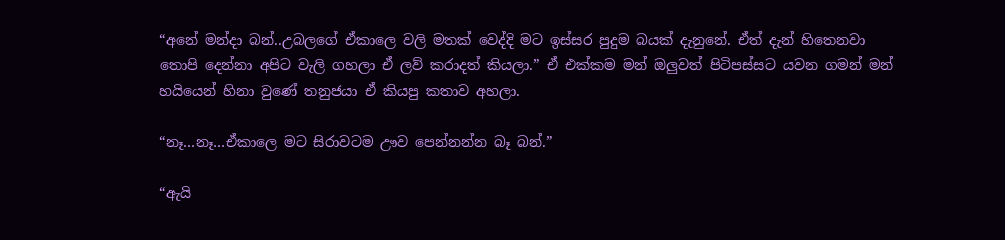“අනේ මන්දා බන්..උබලගේ ඒකාලෙ වලි මතක් වෙද්දි මට ඉස්සර පුදුම බයක් දැනුනේ. ඒත් දැන් හිතෙනවා තොපි දෙන්නා අපිට වැලි ගහලා ඒ ලව් කරාදත් කියලා.” ඒ එක්කම මන් ඔලුවත් පිටිපස්සට යවන ගමන් මන් හයියෙන් හිනා වුණේ තනුජයා ඒ කියපු කතාව අහලා.

“නෑ…නෑ…ඒකාලෙ මට සිරාවටම ඌව පෙන්නන්න බෑ බන්.”

“ඇයි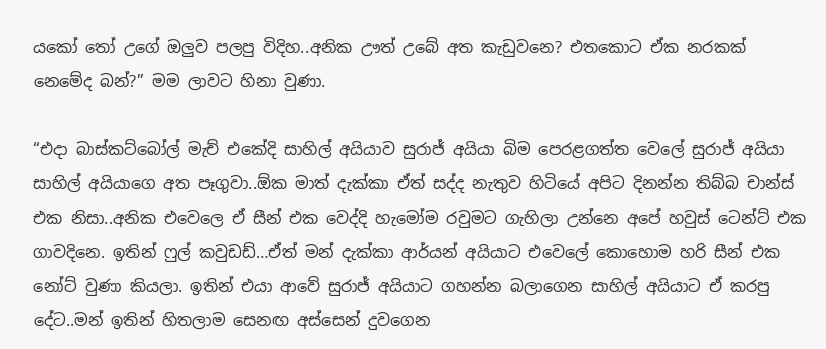යකෝ තෝ උගේ ඔලුව පලපු විදිහ..අනික ඌත් උබේ අත කැඩුවනෙ? එතකොට ඒක නරකක් නෙමේද බන්?” මම ලාවට හිනා වුණා.

“එදා බාස්කට්බෝල් මැච් එකේදි සාහිල් අයියාව සුරාජ් අයියා බිම පෙරළගත්ත වෙලේ සුරාජ් අයියා සාහිල් අයියාගෙ අත පෑගුවා..ඕක මාත් දැක්කා ඒත් සද්ද නැතුව හිටියේ අපිට දිනන්න තිබ්බ චාන්ස් එක නිසා..අනික එවෙලෙ ඒ සීන් එක වෙද්දි හැමෝම රවුමට ගැහිලා උන්නෙ අපේ හවුස් ටෙන්ට් එක ගාවදිනෙ. ඉතින් ෆුල් කවුඩඩ්…ඒත් මන් දැක්කා ආර්යන් අයියාට එවෙලේ කොහොම හරි සීන් එක නෝට් වුණා කියලා. ඉතින් එයා ආවේ සුරාජ් අයියාට ගහන්න බලාගෙන සාහිල් අයියාට ඒ කරපු දේට..මන් ඉතින් හිතලාම සෙනඟ අස්සෙන් දුවගෙන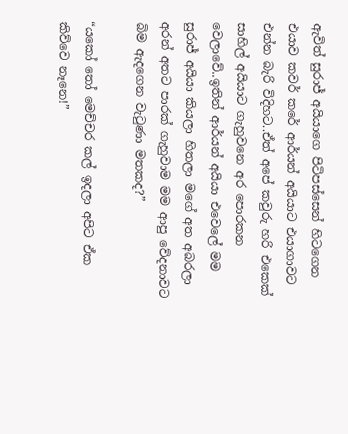ඇවිත් සුරාජ් අයියාගෙ පිටිපස්සෙන් හිටගෙන එයාව කවර් කරේ ආර්යන් අයියාට එයාගාවට එන්න බැරි විදිහට..ඒත් අපේ කවුරු හරි එකෙක් සාහිල් අයියාට ගැහුවනෙ අර පොරකන වෙලාවේ..ඉතින් ආර්යන් අයියා එවෙලේ මම සුරාජ් අයියා කියලා හිතලා මගේ අත අබරලා අරන් අතට පාරක් ගැහුවාම මම ආපු වේදනාවට බිම ඇදගෙන වැටුණා මතකද?”

“යකෝ තෝ මෙච්චර කල් ඉදලා අපිට ඒක කිව්වෙ නෑනෙ!”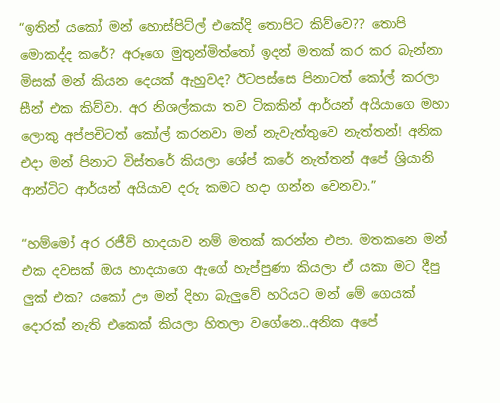“ඉතින් යකෝ මන් හොස්පිට්ල් එකේදි තොපිට කිව්වෙ?? තොපි මොකද්ද කරේ? අරූගෙ මුතුන්මිත්තෝ ඉදන් මතක් කර කර බැන්නා මිසක් මන් කියන දෙයක් ඇහුවද? ඊටපස්සෙ පිනාටත් කෝල් කරලා සීන් එක කිව්වා. අර නිශල්කයා තව ටිකකින් ආර්යන් අයියාගෙ මහා ලොකු අප්පචිටත් කෝල් කරනවා මන් නැවැත්තුවෙ නැත්තන්! අනික එදා මන් පිනාට විස්තරේ කියලා ශේප් කරේ නැත්තන් අපේ ශ්‍රියානි ආන්ටිට ආර්යන් අයියාව දරු කමට හදා ගන්න වෙනවා.”

“හම්මෝ අර රජීව් හාදයාව නම් මතක් කරන්න එපා. මතකනෙ මන් එක දවසක් ඔය හාදයාගෙ ඇගේ හැප්පුණා කියලා ඒ යකා මට දීපු ලුක් එක? යකෝ ඌ මන් දිහා බැලුවේ හරියට මන් මේ ගෙයක් දොරක් නැති එකෙක් කියලා හිතලා වගේනෙ..අනික අපේ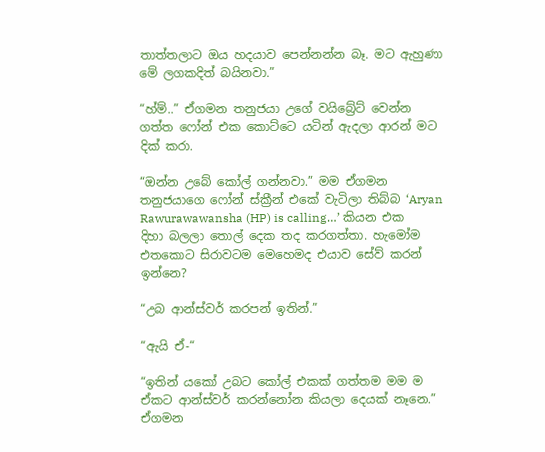තාත්තලාට ඔය හදයාව පෙන්නන්න බෑ. මට ඇහුණා මේ ලගකදිත් බයිනවා.”

“හ්ම්..” ඒගමන තනුජයා උගේ වයිබ්‍රේට් වෙන්න ගත්ත ෆෝන් එක කොට්ටෙ යටින් ඇදලා ආරන් මට දික් කරා.

“ඔන්න උබේ කෝල් ගන්නවා.” මම ඒගමන තනුජයාගෙ ෆෝන් ස්‍ක්‍රීන් එකේ වැටිලා තිබ්බ ‘Aryan Rawurawawansha (HP) is calling…’ කියන එක දිහා බලලා තොල් දෙක තද කරගත්තා. හැමෝම එතකොට සිරාවටම මෙහෙමද එයාව සේව් කරන් ඉන්නෙ?

“උබ ආන්ස්වර් කරපන් ඉතින්.”

“ඇයි ඒ-“

“ඉතින් යකෝ උබට කෝල් එකක් ගත්තම මම ම ඒකට ආන්ස්වර් කරන්නෝන කියලා දෙයක් නෑනෙ.” ඒගමන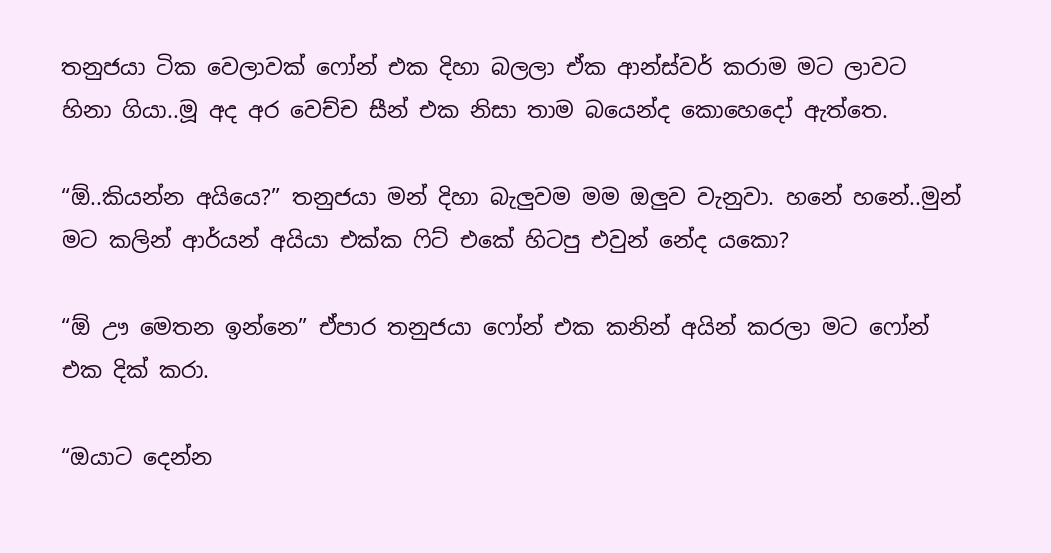තනුජයා ටික වෙලාවක් ෆෝන් එක දිහා බලලා ඒක ආන්ස්වර් කරාම මට ලාවට හිනා ගියා..මූ අද අර වෙච්ච සීන් එක නිසා තාම බයෙන්ද කොහෙදෝ ඇත්තෙ.

“ඕ..කියන්න අයියෙ?” තනුජයා මන් දිහා බැලුවම මම ඔලුව වැනුවා. හනේ හනේ..මුන් මට කලින් ආර්යන් අයියා එක්ක ෆිට් එකේ හිටපු එවුන් නේද යකො?

“ඕ ඌ මෙතන ඉන්නෙ” ඒපාර තනුජයා ෆෝන් එක කනින් අයින් කරලා මට ෆෝන් එක දික් කරා.

“ඔයාට දෙන්න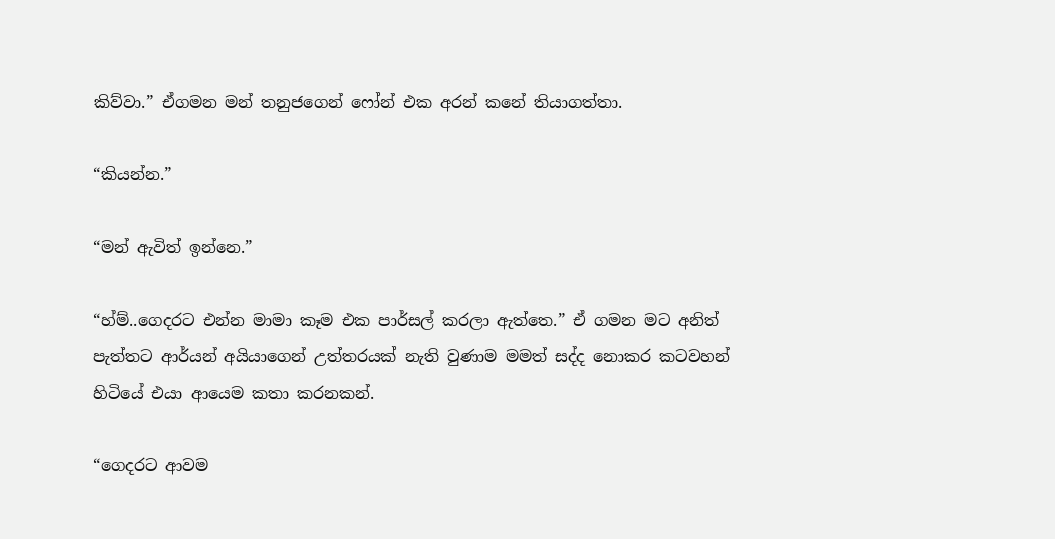කිව්වා.” ඒගමන මන් තනුජගෙන් ෆෝන් එක අරන් කනේ තියාගත්තා.

“කියන්න.”

“මන් ඇවිත් ඉන්නෙ.”

“හ්ම්..ගෙදරට එන්න මාමා කෑම එක පාර්සල් කරලා ඇත්තෙ.” ඒ ගමන මට අනිත් පැත්තට ආර්යන් අයියාගෙන් උත්තරයක් නැති වුණාම මමත් සද්ද නොකර කටවහන් හිටියේ එයා ආයෙම කතා කරනකන්.

“ගෙදරට ආවම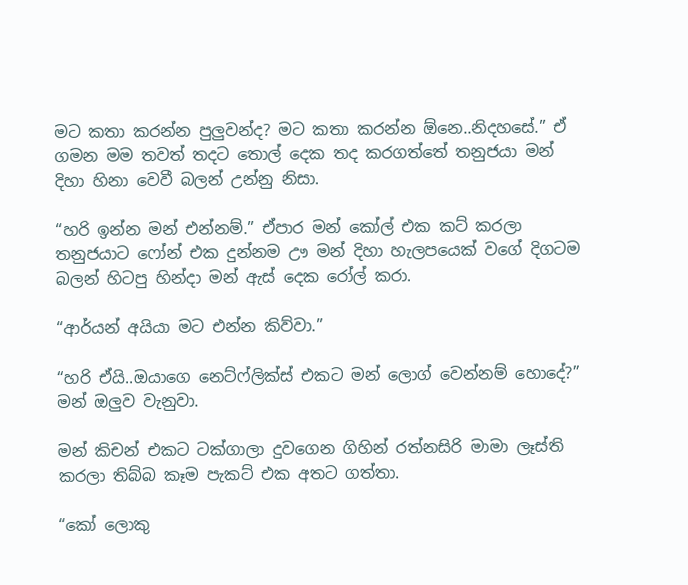මට කතා කරන්න පුලුවන්ද? මට කතා කරන්න ඕනෙ..නිදහසේ.” ඒ ගමන මම තවත් තදට තොල් දෙක තද කරගත්තේ තනුජයා මන් දිහා හිනා වෙවී බලන් උන්නු නිසා.

“හරි ඉන්න මන් එන්නම්.” ඒපාර මන් කෝල් එක කට් කරලා තනුජයාට ෆෝන් එක දුන්නම ඌ මන් දිහා හැලපයෙක් වගේ දිගටම බලන් හිටපු හින්දා මන් ඇස් දෙක රෝල් කරා.

“ආර්යන් අයියා මට එන්න කිව්වා.”

“හරි ඒයි..ඔයාගෙ නෙට්ෆ්ලික්ස් එකට මන් ලොග් වෙන්නම් හොදේ?” මන් ඔලුව වැනුවා.

මන් කිචන් එකට ටක්ගාලා දුවගෙන ගිහින් රත්නසිරි මාමා ලෑස්ති කරලා තිබ්බ කෑම පැකට් එක අතට ගත්තා.

“කෝ ලොකු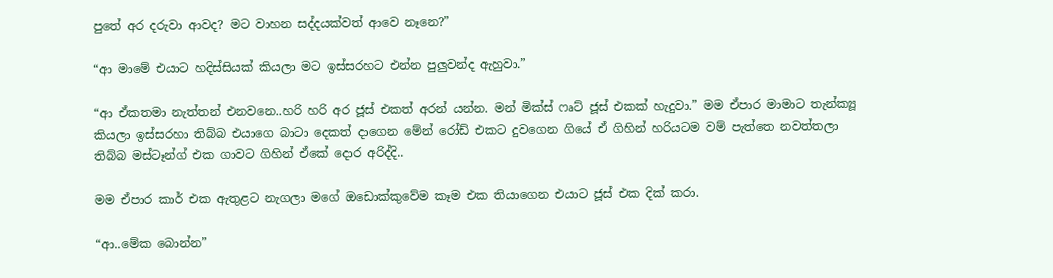පුතේ අර දරුවා ආවද? මට වාහන සද්දයක්වත් ආවෙ නෑනෙ?”

“ආ මාමේ එයාට හදිස්සියක් කියලා මට ඉස්සරහට එන්න පුලුවන්ද ඇහුවා.”

“ආ ඒකතමා නැත්තන් එනවනෙ..හරි හරි අර ජූස් එකත් අරන් යන්න. මන් මික්ස් ෆෘට් ජූස් එකක් හැදුවා.” මම ඒපාර මාමාට තැන්ක්‍යූ කියලා ඉස්සරහා තිබ්බ එයාගෙ බාටා දෙකත් දාගෙන මේන් රෝඩ් එකට දුවගෙන ගියේ ඒ ගිහින් හරියටම වම් පැත්තෙ නවත්තලා තිබ්බ මස්ටෑන්ග් එක ගාවට ගිහින් ඒකේ දොර අරිද්දි..

මම ඒපාර කාර් එක ඇතුළට නැගලා මගේ ඔඩොක්කුවේම කෑම එක තියාගෙන එයාට ජූස් එක දික් කරා.

“ආ..මේක බොන්න”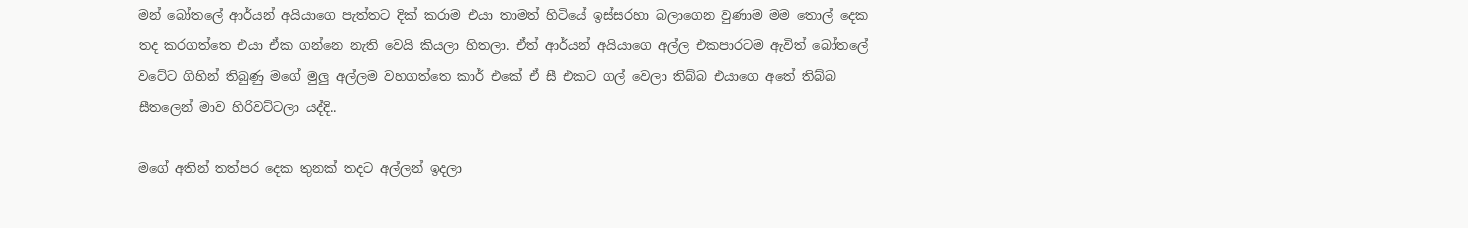මන් බෝතලේ ආර්යන් අයියාගෙ පැත්තට දික් කරාම එයා තාමත් හිටියේ ඉස්සරහා බලාගෙන වුණාම මම තොල් දෙක තද කරගත්තෙ එයා ඒක ගන්නෙ නැති වෙයි කියලා හිතලා. ඒත් ආර්යන් අයියාගෙ අල්ල එකපාරටම ඇවිත් බෝතලේ වටේට ගිහින් තිබුණු මගේ මුලු අල්ලම වහගත්තෙ කාර් එකේ ඒ සී එකට ගල් වෙලා තිබ්බ එයාගෙ අතේ තිබ්බ සීතලෙන් මාව හිරිවට්ටලා යද්දි..

මගේ අතින් තත්පර දෙක තුනක් තදට අල්ලන් ඉදලා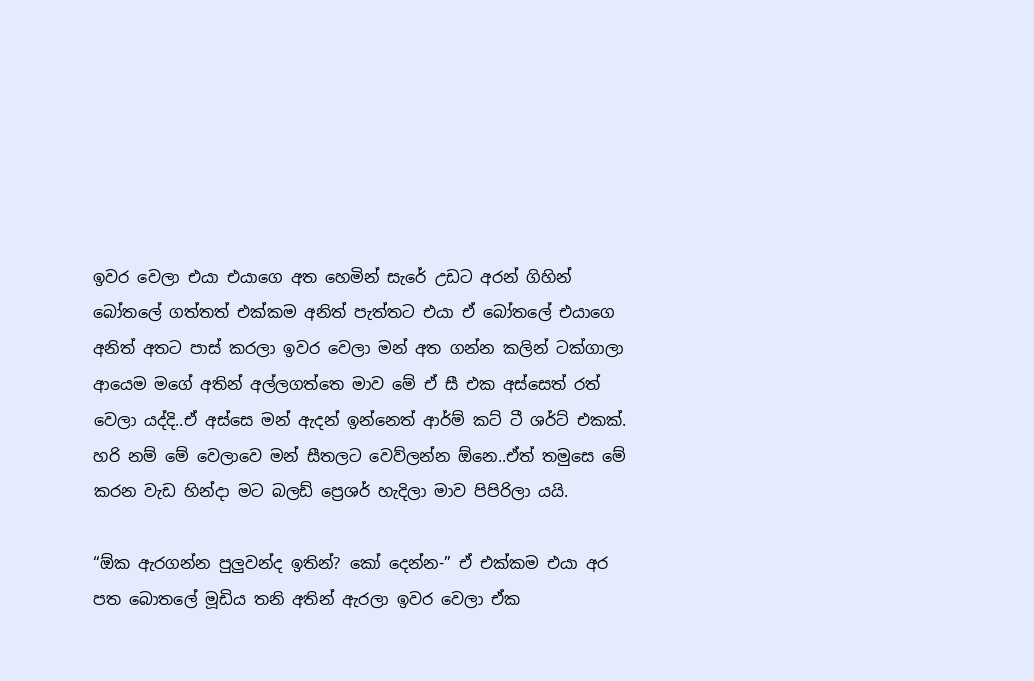ඉවර වෙලා එයා එයාගෙ අත හෙමින් සැරේ උඩට අරන් ගිහින් බෝතලේ ගත්තත් එක්කම අනිත් පැත්තට එයා ඒ බෝතලේ එයාගෙ අනිත් අතට පාස් කරලා ඉවර වෙලා මන් අත ගන්න කලින් ටක්ගාලා ආයෙම මගේ අතින් අල්ලගත්තෙ මාව මේ ඒ සී එක අස්සෙත් රත් වෙලා යද්දි..ඒ අස්සෙ මන් ඇදන් ඉන්නෙත් ආර්ම් කට් ටී ශර්ට් එකක්. හරි නම් මේ වෙලාවෙ මන් සීතලට වෙව්ලන්න ඕනෙ..ඒත් තමුසෙ මේ කරන වැඩ හින්දා මට බලඩ් ප්‍රෙශර් හැදිලා මාව පිපිරිලා යයි.

“ඕක ඇරගන්න පුලුවන්ද ඉතින්? කෝ දෙන්න-” ඒ එක්කම එයා අර පත බොතලේ මූඩිය තනි අතින් ඇරලා ඉවර වෙලා ඒක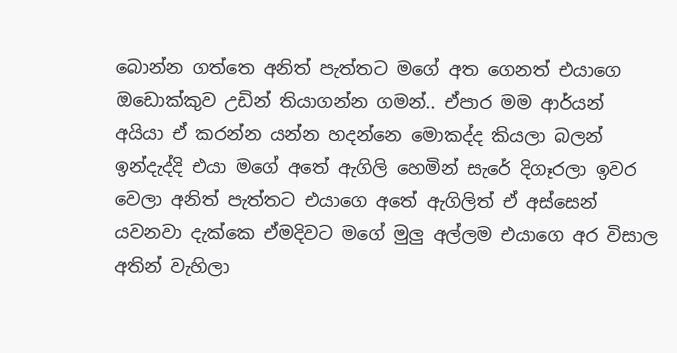බොන්න ගත්තෙ අනිත් පැත්තට මගේ අත ගෙනත් එයාගෙ ඔඩොක්කුව උඩින් තියාගන්න ගමන්.. ඒපාර මම ආර්යන් අයියා ඒ කරන්න යන්න හදන්නෙ මොකද්ද කියලා බලන් ඉන්දැද්දි එයා මගේ අතේ ඇගිලි හෙමින් සැරේ දිගෑරලා ඉවර වෙලා අනිත් පැත්තට එයාගෙ අතේ ඇගිලිත් ඒ අස්සෙන් යවනවා දැක්කෙ ඒමදිවට මගේ මුලු අල්ලම එයාගෙ අර විසාල අතින් වැහිලා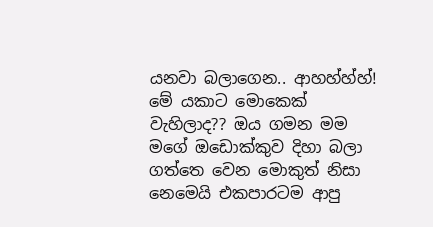යනවා බලාගෙන.. ආහහ්හ්හ්! මේ යකාට මොකෙක් වැහිලාද?? ඔය ගමන මම මගේ ඔඩොක්කුව දිහා බලා ගත්තෙ වෙන මොකුත් නිසා නෙමෙයි එකපාරටම ආපු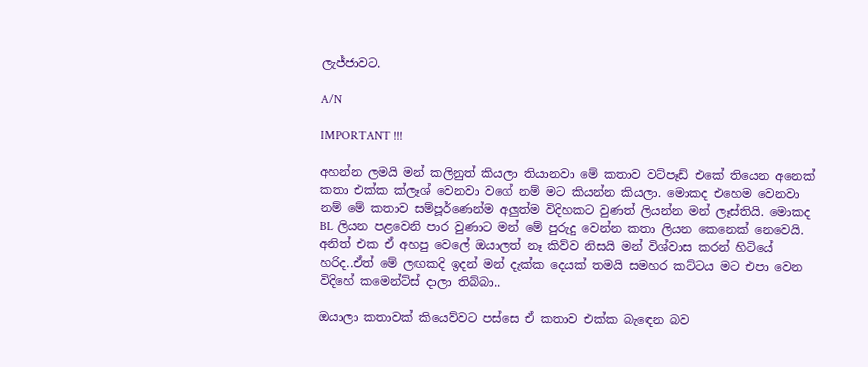ලැජ්ජාවට.

A/N

IMPORTANT !!!

අහන්න ලමයි මන් කලිනුත් කියලා තියානවා මේ කතාව වට්පෑඩ් එකේ තියෙන අනෙක් කතා එක්ක ක්ලෑශ් වෙනවා වගේ නම් මට කියන්න කියලා. මොකද එහෙම වෙනවා නම් මේ කතාව සම්පූර්ණෙන්ම අලුත්ම විදිහකට වුණත් ලියන්න මන් ලෑස්තියි. මොකද BL ලියන පළවෙනි පාර වුණාට මන් මේ පුරුදු වෙන්න කතා ලියන කෙනෙක් නෙවෙයි. අනිත් එක ඒ අහපු වෙලේ ඔයාලත් නෑ කිව්ව නිසයි මන් විශ්වාස කරන් හිටියේ හරිද..ඒත් මේ ලඟකදි ඉදන් මන් දැක්ක දෙයක් තමයි සමහර කට්ටය මට එපා වෙන විදිහේ කමෙන්ට්ස් දාලා තිබ්බා..

ඔයාලා කතාවක් කියෙව්වට පස්සෙ ඒ කතාව එක්ක බැඳෙන බව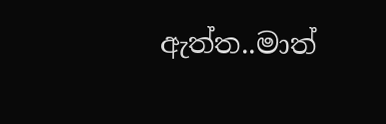ඇත්ත..මාත්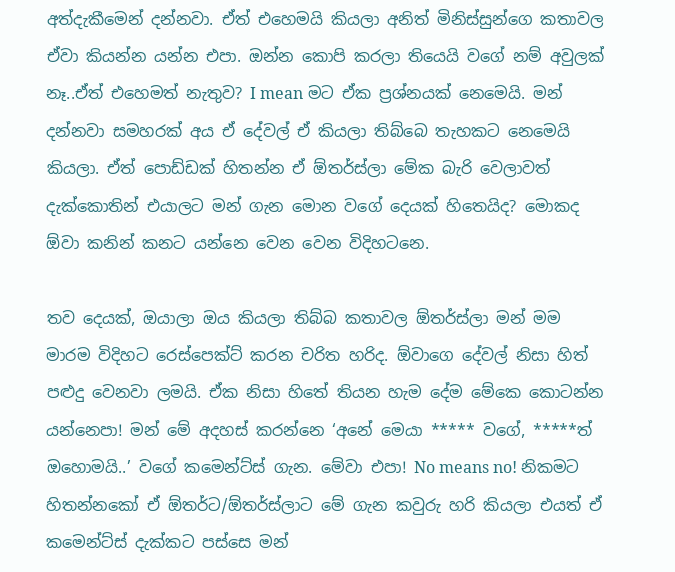අත්දැකීමෙන් දන්නවා. ඒත් එහෙමයි කියලා අනිත් මිනිස්සුන්ගෙ කතාවල ඒවා කියන්න යන්න එපා. ඔන්න කොපි කරලා තියෙයි වගේ නම් අවුලක් නෑ..ඒත් එහෙමත් නැතුව? I mean මට ඒක ප්‍රශ්නයක් නෙමෙයි. මන් දන්නවා සමහරක් අය ඒ දේවල් ඒ කියලා තිබ්බෙ තැහකට නෙමෙයි කියලා. ඒත් පොඩ්ඩක් හිතන්න ඒ ඕතර්ස්ලා මේක බැරි වෙලාවත් දැක්කොතින් එයාලට මන් ගැන මොන වගේ දෙයක් හිතෙයිද? මොකද ඕවා කනින් කනට යන්නෙ වෙන වෙන විදිහටනෙ.

තව දෙයක්, ඔයාලා ඔය කියලා තිබ්බ කතාවල ඕතර්ස්ලා මන් මම මාරම විදිහට රෙස්පෙක්ට් කරන චරිත හරිද. ඕවාගෙ දේවල් නිසා හිත් පළුදු වෙනවා ලමයි. ඒක නිසා හිතේ තියන හැම දේම මේකෙ කොටන්න යන්නෙපා! මන් මේ අදහස් කරන්නෙ ‘අනේ මෙයා ***** වගේ, *****ත් ඔහොමයි..’ වගේ කමෙන්ට්ස් ගැන. මේවා එපා! No means no! නිකමට හිතන්නකෝ ඒ ඕතර්ට/ඕතර්ස්ලාට මේ ගැන කවුරු හරි කියලා එයත් ඒ කමෙන්ට්ස් දැක්කට පස්සෙ මන්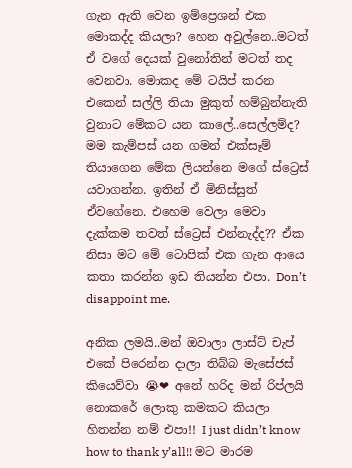ගැන ඇති වෙන ඉම්ප්‍රෙශන් එක මොකද්ද කියලා? හෙන අවුල්නෙ..මටත් ඒ වගේ දෙයක් වුනෝතින් මටත් තද වෙනවා. මොකද මේ ටයිප් කරන එකෙන් සල්ලි තියා මුකුත් හම්බුන්නැති වුනාට මේකට යන කාලේ..සෙල්ලම්ද? මම කැම්පස් යන ගමන් එක්සෑම් තියාගෙන මේක ලියන්නෙ මගේ ස්ට්‍රෙස් යවාගන්න. ඉතින් ඒ මිනිස්සුත් ඒවගේනෙ. එහෙම වෙලා මෙවා දැක්කම තවත් ස්ට්‍රෙස් එන්නැද්ද?? ඒක නිසා මට මේ ටොපික් එක ගැන ආයෙ කතා කරන්න ඉඩ තියන්න එපා. Don’t disappoint me.

අනික ලමයි..මන් ඔවාලා ලාස්ට් චැප් එකේ පිරෙන්න දාලා තිබ්බ මැසේජස් කියෙව්වා 😭❤ අනේ හරිද මන් රිප්ලයි නොකරේ ලොකු කමකට කියලා හිතන්න නම් එපා!! I just didn’t know how to thank y’all!! මට මාරම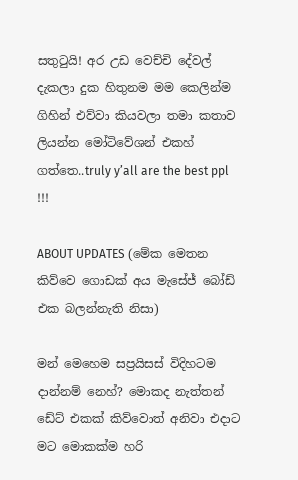සතුටුයි! අර උඩ වෙච්චි දේවල් දැකලා දුක හිතුනම මම කෙලින්ම ගිහින් එව්වා කියවලා තමා කතාව ලියන්න මෝටිවේශන් එකහ් ගත්තෙ..truly y’all are the best ppl !!!

ABOUT UPDATES (මේක මෙතන කිව්වෙ ගොඩක් අය මැසේජ් බෝඩ් එක බලන්නැති නිසා)

මන් මෙහෙම සප්‍රයිසස් විදිහටම දාන්නම් නෙහ්? මොකද නැත්තන් ඩේට් එකක් කිව්වොත් අනිවා එදාට මට මොකක්ම හරි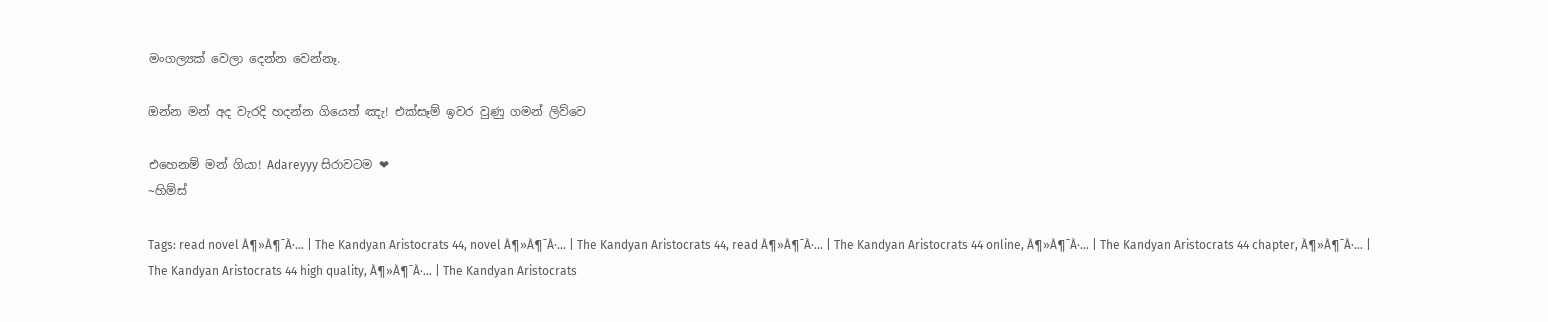මංගල්‍යක් වෙලා දෙන්න වෙන්නෑ.

ඔන්න මන් අද වැරදි හදන්න ගියෙත් ඤැ! එක්සෑම් ඉවර වුණු ගමන් ලිව්වෙ

එහෙනම් මන් ගියා! Adareyyy සිරාවටම ❤
~හිම්ස්

Tags: read novel À¶»À¶¯À·… | The Kandyan Aristocrats 44, novel À¶»À¶¯À·… | The Kandyan Aristocrats 44, read À¶»À¶¯À·… | The Kandyan Aristocrats 44 online, À¶»À¶¯À·… | The Kandyan Aristocrats 44 chapter, À¶»À¶¯À·… | The Kandyan Aristocrats 44 high quality, À¶»À¶¯À·… | The Kandyan Aristocrats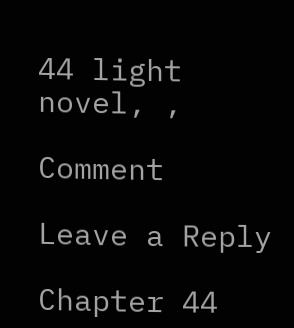44 light novel, ,

Comment

Leave a Reply

Chapter 44